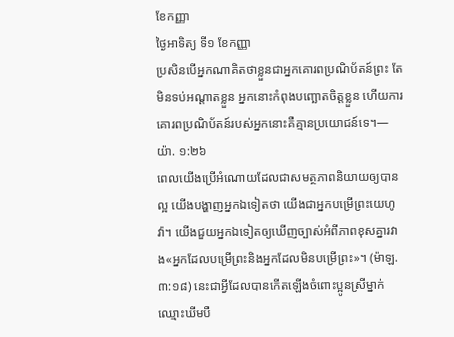ខែកញ្ញា
ថ្ងៃអាទិត្យ ទី១ ខែកញ្ញា
ប្រសិនបើអ្នកណាគិតថាខ្លួនជាអ្នកគោរពប្រណិប័តន៍ព្រះ តែមិនទប់អណ្ដាតខ្លួន អ្នកនោះកំពុងបញ្ឆោតចិត្តខ្លួន ហើយការគោរពប្រណិប័តន៍របស់អ្នកនោះគឺគ្មានប្រយោជន៍ទេ។—យ៉ា. ១:២៦
ពេលយើងប្រើអំណោយដែលជាសមត្ថភាពនិយាយឲ្យបានល្អ យើងបង្ហាញអ្នកឯទៀតថា យើងជាអ្នកបម្រើព្រះយេហូវ៉ា។ យើងជួយអ្នកឯទៀតឲ្យឃើញច្បាស់អំពីភាពខុសគ្នារវាង«អ្នកដែលបម្រើព្រះនិងអ្នកដែលមិនបម្រើព្រះ»។ (ម៉ាឡ. ៣:១៨) នេះជាអ្វីដែលបានកើតឡើងចំពោះប្អូនស្រីម្នាក់ឈ្មោះឃីមបឺ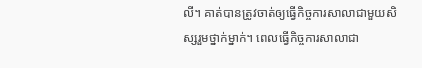លី។ គាត់បានត្រូវចាត់ឲ្យធ្វើកិច្ចការសាលាជាមួយសិស្សរួមថ្នាក់ម្នាក់។ ពេលធ្វើកិច្ចការសាលាជា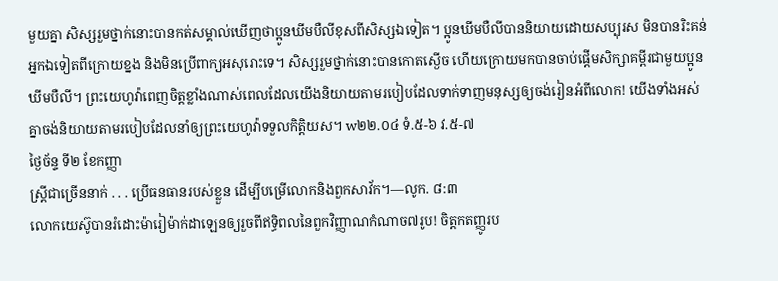មួយគ្នា សិស្សរួមថ្នាក់នោះបានកត់សម្គាល់ឃើញថាប្អូនឃីមបឺលីខុសពីសិស្សឯទៀត។ ប្អូនឃីមបឺលីបាននិយាយដោយសប្បុរស មិនបានរិះគន់អ្នកឯទៀតពីក្រោយខ្នង និងមិនប្រើពាក្យអសុរោះទេ។ សិស្សរួមថ្នាក់នោះបានកោតស្ងើច ហើយក្រោយមកបានចាប់ផ្ដើមសិក្សាគម្ពីរជាមួយប្អូនឃីមបឺលី។ ព្រះយេហូវ៉ាពេញចិត្តខ្លាំងណាស់ពេលដែលយើងនិយាយតាមរបៀបដែលទាក់ទាញមនុស្សឲ្យចង់រៀនអំពីលោក! យើងទាំងអស់គ្នាចង់និយាយតាមរបៀបដែលនាំឲ្យព្រះយេហូវ៉ាទទួលកិត្តិយស។ w២២.០៤ ទំ.៥-៦ វ.៥-៧
ថ្ងៃច័ន្ទ ទី២ ខែកញ្ញា
ស្ត្រីជាច្រើននាក់ . . . ប្រើធនធានរបស់ខ្លួន ដើម្បីបម្រើលោកនិងពួកសាវ័ក។—លូក. ៨:៣
លោកយេស៊ូបានរំដោះម៉ារៀម៉ាក់ដាឡេនឲ្យរួចពីឥទ្ធិពលនៃពួកវិញ្ញាណកំណាច៧រូប! ចិត្តកតញ្ញូរប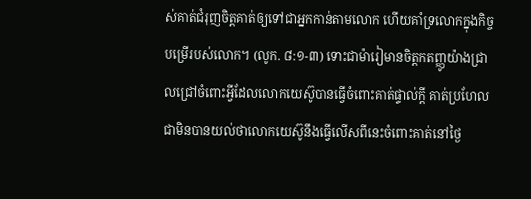ស់គាត់ជំរុញចិត្តគាត់ឲ្យទៅជាអ្នកកាន់តាមលោក ហើយគាំទ្រលោកក្នុងកិច្ចបម្រើរបស់លោក។ (លូក. ៨:១-៣) ទោះជាម៉ារៀមានចិត្តកតញ្ញូយ៉ាងជ្រាលជ្រៅចំពោះអ្វីដែលលោកយេស៊ូបានធ្វើចំពោះគាត់ផ្ទាល់ក្ដី គាត់ប្រហែលជាមិនបានយល់ថាលោកយេស៊ូនឹងធ្វើលើសពីនេះចំពោះគាត់នៅថ្ងៃ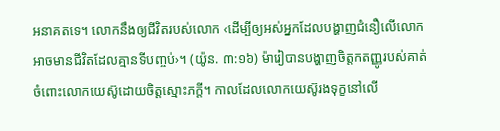អនាគតទេ។ លោកនឹងឲ្យជីវិតរបស់លោក ‹ដើម្បីឲ្យអស់អ្នកដែលបង្ហាញជំនឿលើលោក អាចមានជីវិតដែលគ្មានទីបញ្ចប់›។ (យ៉ូន. ៣:១៦) ម៉ារៀបានបង្ហាញចិត្តកតញ្ញូរបស់គាត់ចំពោះលោកយេស៊ូដោយចិត្តស្មោះភក្ដី។ កាលដែលលោកយេស៊ូរងទុក្ខនៅលើ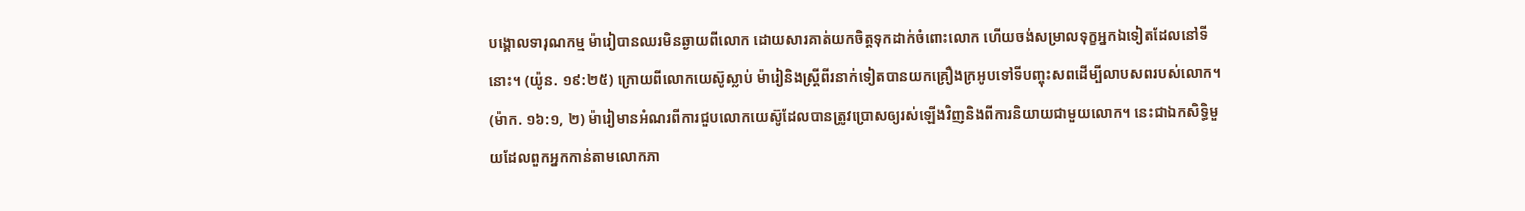បង្គោលទារុណកម្ម ម៉ារៀបានឈរមិនឆ្ងាយពីលោក ដោយសារគាត់យកចិត្តទុកដាក់ចំពោះលោក ហើយចង់សម្រាលទុក្ខអ្នកឯទៀតដែលនៅទីនោះ។ (យ៉ូន. ១៩:២៥) ក្រោយពីលោកយេស៊ូស្លាប់ ម៉ារៀនិងស្ត្រីពីរនាក់ទៀតបានយកគ្រឿងក្រអូបទៅទីបញ្ចុះសពដើម្បីលាបសពរបស់លោក។ (ម៉ាក. ១៦:១, ២) ម៉ារៀមានអំណរពីការជួបលោកយេស៊ូដែលបានត្រូវប្រោសឲ្យរស់ឡើងវិញនិងពីការនិយាយជាមួយលោក។ នេះជាឯកសិទ្ធិមួយដែលពួកអ្នកកាន់តាមលោកភា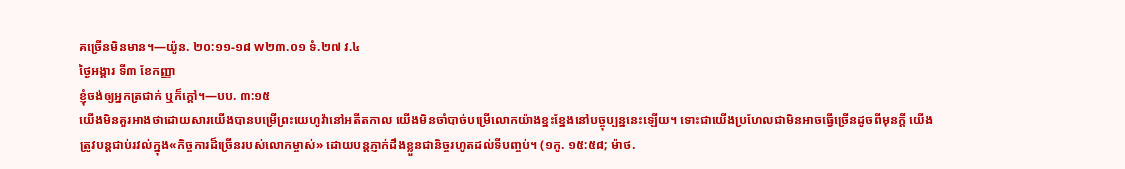គច្រើនមិនមាន។—យ៉ូន. ២០:១១-១៨ w២៣.០១ ទំ.២៧ វ.៤
ថ្ងៃអង្គារ ទី៣ ខែកញ្ញា
ខ្ញុំចង់ឲ្យអ្នកត្រជាក់ ឬក៏ក្ដៅ។—បប. ៣:១៥
យើងមិនគួរអាងថាដោយសារយើងបានបម្រើព្រះយេហូវ៉ានៅអតីតកាល យើងមិនចាំបាច់បម្រើលោកយ៉ាងខ្នះខ្នែងនៅបច្ចុប្បន្ននេះឡើយ។ ទោះជាយើងប្រហែលជាមិនអាចធ្វើច្រើនដូចពីមុនក្ដី យើងត្រូវបន្ដជាប់រវល់ក្នុង«កិច្ចការដ៏ច្រើនរបស់លោកម្ចាស់» ដោយបន្ដភ្ញាក់ដឹងខ្លួនជានិច្ចរហូតដល់ទីបញ្ចប់។ (១កូ. ១៥:៥៨; ម៉ាថ.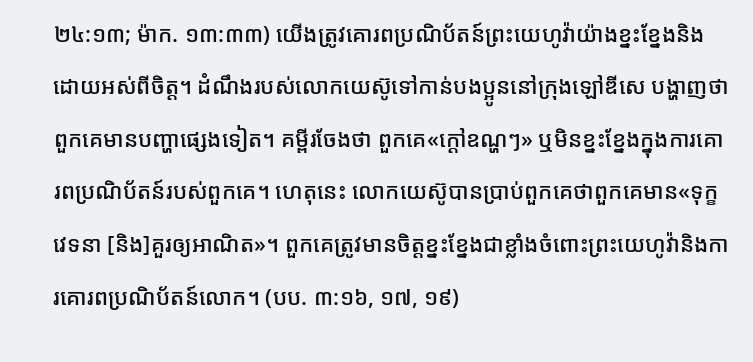២៤:១៣; ម៉ាក. ១៣:៣៣) យើងត្រូវគោរពប្រណិប័តន៍ព្រះយេហូវ៉ាយ៉ាងខ្នះខ្នែងនិងដោយអស់ពីចិត្ត។ ដំណឹងរបស់លោកយេស៊ូទៅកាន់បងប្អូននៅក្រុងឡៅឌីសេ បង្ហាញថាពួកគេមានបញ្ហាផ្សេងទៀត។ គម្ពីរចែងថា ពួកគេ«ក្ដៅឧណ្ហៗ» ឬមិនខ្នះខ្នែងក្នុងការគោរពប្រណិប័តន៍របស់ពួកគេ។ ហេតុនេះ លោកយេស៊ូបានប្រាប់ពួកគេថាពួកគេមាន«ទុក្ខវេទនា [និង]គួរឲ្យអាណិត»។ ពួកគេត្រូវមានចិត្តខ្នះខ្នែងជាខ្លាំងចំពោះព្រះយេហូវ៉ានិងការគោរពប្រណិប័តន៍លោក។ (បប. ៣:១៦, ១៧, ១៩)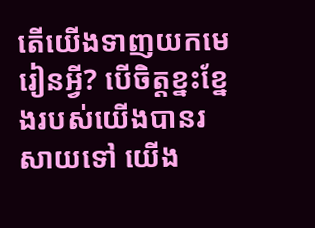តើយើងទាញយកមេរៀនអ្វី? បើចិត្តខ្នះខ្នែងរបស់យើងបានរសាយទៅ យើង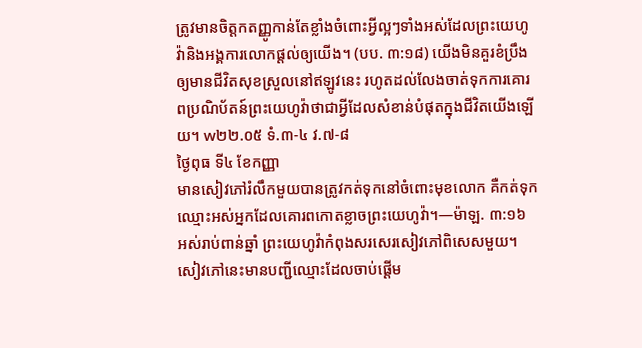ត្រូវមានចិត្តកតញ្ញូកាន់តែខ្លាំងចំពោះអ្វីល្អៗទាំងអស់ដែលព្រះយេហូវ៉ានិងអង្គការលោកផ្ដល់ឲ្យយើង។ (បប. ៣:១៨) យើងមិនគួរខំប្រឹងឲ្យមានជីវិតសុខស្រួលនៅឥឡូវនេះ រហូតដល់លែងចាត់ទុកការគោរពប្រណិប័តន៍ព្រះយេហូវ៉ាថាជាអ្វីដែលសំខាន់បំផុតក្នុងជីវិតយើងឡើយ។ w២២.០៥ ទំ.៣-៤ វ.៧-៨
ថ្ងៃពុធ ទី៤ ខែកញ្ញា
មានសៀវភៅរំលឹកមួយបានត្រូវកត់ទុកនៅចំពោះមុខលោក គឺកត់ទុកឈ្មោះអស់អ្នកដែលគោរពកោតខ្លាចព្រះយេហូវ៉ា។—ម៉ាឡ. ៣:១៦
អស់រាប់ពាន់ឆ្នាំ ព្រះយេហូវ៉ាកំពុងសរសេរសៀវភៅពិសេសមួយ។ សៀវភៅនេះមានបញ្ជីឈ្មោះដែលចាប់ផ្ដើម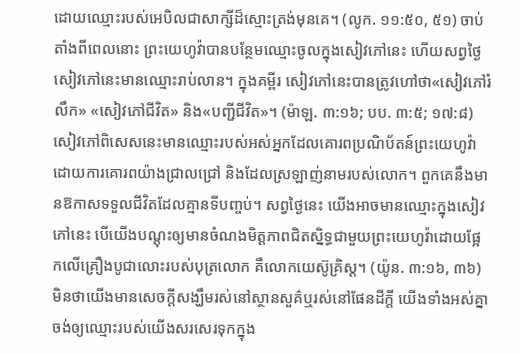ដោយឈ្មោះរបស់អេបិលជាសាក្សីដ៏ស្មោះត្រង់មុនគេ។ (លូក. ១១:៥០, ៥១) ចាប់តាំងពីពេលនោះ ព្រះយេហូវ៉ាបានបន្ថែមឈ្មោះចូលក្នុងសៀវភៅនេះ ហើយសព្វថ្ងៃសៀវភៅនេះមានឈ្មោះរាប់លាន។ ក្នុងគម្ពីរ សៀវភៅនេះបានត្រូវហៅថា«សៀវភៅរំលឹក» «សៀវភៅជីវិត» និង«បញ្ជីជីវិត»។ (ម៉ាឡ. ៣:១៦; បប. ៣:៥; ១៧:៨) សៀវភៅពិសេសនេះមានឈ្មោះរបស់អស់អ្នកដែលគោរពប្រណិប័តន៍ព្រះយេហូវ៉ាដោយការគោរពយ៉ាងជ្រាលជ្រៅ និងដែលស្រឡាញ់នាមរបស់លោក។ ពួកគេនឹងមានឱកាសទទួលជីវិតដែលគ្មានទីបញ្ចប់។ សព្វថ្ងៃនេះ យើងអាចមានឈ្មោះក្នុងសៀវភៅនេះ បើយើងបណ្ដុះឲ្យមានចំណងមិត្តភាពជិតស្និទ្ធជាមួយព្រះយេហូវ៉ាដោយផ្អែកលើគ្រឿងបូជាលោះរបស់បុត្រលោក គឺលោកយេស៊ូគ្រិស្ត។ (យ៉ូន. ៣:១៦, ៣៦) មិនថាយើងមានសេចក្ដីសង្ឃឹមរស់នៅស្ថានសួគ៌ឬរស់នៅផែនដីក្ដី យើងទាំងអស់គ្នាចង់ឲ្យឈ្មោះរបស់យើងសរសេរទុកក្នុង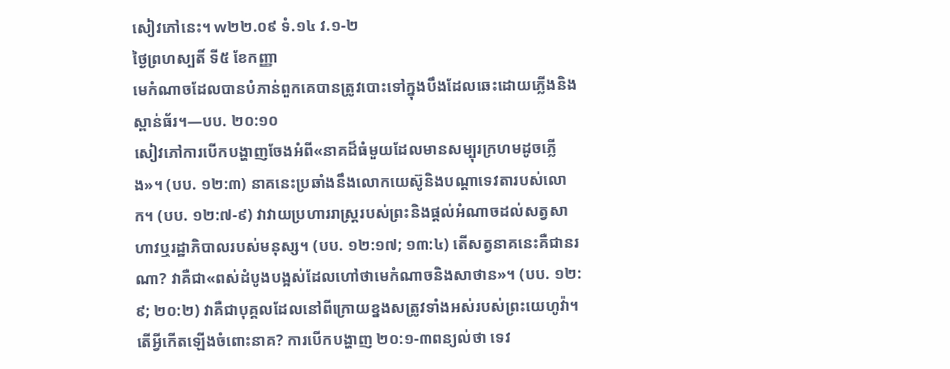សៀវភៅនេះ។ w២២.០៩ ទំ.១៤ វ.១-២
ថ្ងៃព្រហស្បតិ៍ ទី៥ ខែកញ្ញា
មេកំណាចដែលបានបំភាន់ពួកគេបានត្រូវបោះទៅក្នុងបឹងដែលឆេះដោយភ្លើងនិងស្ពាន់ធ័រ។—បប. ២០:១០
សៀវភៅការបើកបង្ហាញចែងអំពី«នាគដ៏ធំមួយដែលមានសម្បុរក្រហមដូចភ្លើង»។ (បប. ១២:៣) នាគនេះប្រឆាំងនឹងលោកយេស៊ូនិងបណ្ដាទេវតារបស់លោក។ (បប. ១២:៧-៩) វាវាយប្រហាររាស្ត្ររបស់ព្រះនិងផ្ដល់អំណាចដល់សត្វសាហាវឬរដ្ឋាភិបាលរបស់មនុស្ស។ (បប. ១២:១៧; ១៣:៤) តើសត្វនាគនេះគឺជានរណា? វាគឺជា«ពស់ដំបូងបង្អស់ដែលហៅថាមេកំណាចនិងសាថាន»។ (បប. ១២:៩; ២០:២) វាគឺជាបុគ្គលដែលនៅពីក្រោយខ្នងសត្រូវទាំងអស់របស់ព្រះយេហូវ៉ា។ តើអ្វីកើតឡើងចំពោះនាគ? ការបើកបង្ហាញ ២០:១-៣ពន្យល់ថា ទេវ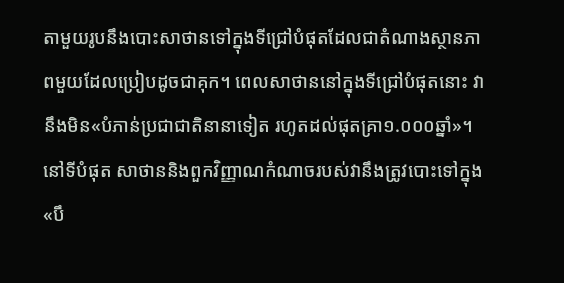តាមួយរូបនឹងបោះសាថានទៅក្នុងទីជ្រៅបំផុតដែលជាតំណាងស្ថានភាពមួយដែលប្រៀបដូចជាគុក។ ពេលសាថាននៅក្នុងទីជ្រៅបំផុតនោះ វានឹងមិន«បំភាន់ប្រជាជាតិនានាទៀត រហូតដល់ផុតគ្រា១.០០០ឆ្នាំ»។ នៅទីបំផុត សាថាននិងពួកវិញ្ញាណកំណាចរបស់វានឹងត្រូវបោះទៅក្នុង«បឹ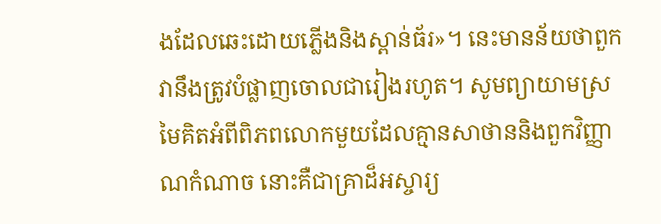ងដែលឆេះដោយភ្លើងនិងស្ពាន់ធ័រ»។ នេះមានន័យថាពួកវានឹងត្រូវបំផ្លាញចោលជារៀងរហូត។ សូមព្យាយាមស្រមៃគិតអំពីពិភពលោកមួយដែលគ្មានសាថាននិងពួកវិញ្ញាណកំណាច នោះគឺជាគ្រាដ៏អស្ចារ្យ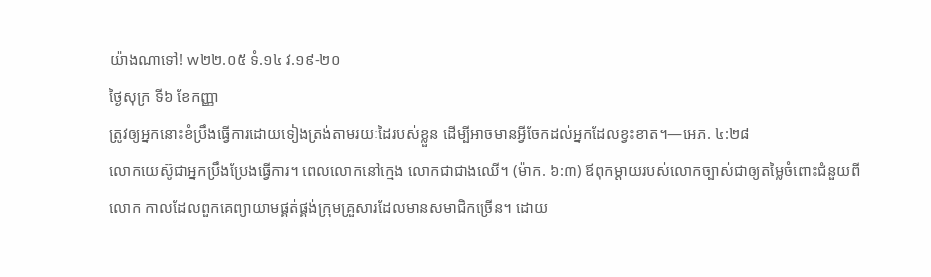យ៉ាងណាទៅ! w២២.០៥ ទំ.១៤ វ.១៩-២០
ថ្ងៃសុក្រ ទី៦ ខែកញ្ញា
ត្រូវឲ្យអ្នកនោះខំប្រឹងធ្វើការដោយទៀងត្រង់តាមរយៈដៃរបស់ខ្លួន ដើម្បីអាចមានអ្វីចែកដល់អ្នកដែលខ្វះខាត។—អេភ. ៤:២៨
លោកយេស៊ូជាអ្នកប្រឹងប្រែងធ្វើការ។ ពេលលោកនៅក្មេង លោកជាជាងឈើ។ (ម៉ាក. ៦:៣) ឪពុកម្ដាយរបស់លោកច្បាស់ជាឲ្យតម្លៃចំពោះជំនួយពីលោក កាលដែលពួកគេព្យាយាមផ្គត់ផ្គង់ក្រុមគ្រួសារដែលមានសមាជិកច្រើន។ ដោយ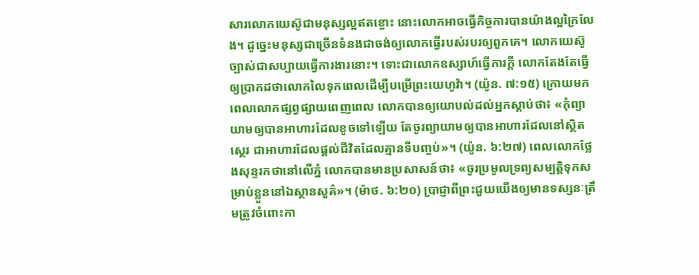សារលោកយេស៊ូជាមនុស្សល្អឥតខ្ចោះ នោះលោកអាចធ្វើកិច្ចការបានយ៉ាងល្អក្រៃលែង។ ដូច្នេះមនុស្សជាច្រើនទំនងជាចង់ឲ្យលោកធ្វើរបស់របរឲ្យពួកគេ។ លោកយេស៊ូច្បាស់ជាសប្បាយធ្វើការងារនោះ។ ទោះជាលោកឧស្សាហ៍ធ្វើការក្ដី លោកតែងតែធ្វើឲ្យប្រាកដថាលោកលៃទុកពេលដើម្បីបម្រើព្រះយេហូវ៉ា។ (យ៉ូន. ៧:១៥) ក្រោយមក ពេលលោកផ្សព្វផ្សាយពេញពេល លោកបានឲ្យយោបល់ដល់អ្នកស្ដាប់ថា៖ «កុំព្យាយាមឲ្យបានអាហារដែលខូចទៅឡើយ តែចូរព្យាយាមឲ្យបានអាហារដែលនៅស្ថិតស្ថេរ ជាអាហារដែលផ្ដល់ជីវិតដែលគ្មានទីបញ្ចប់»។ (យ៉ូន. ៦:២៧) ពេលលោកថ្លែងសុន្ទរកថានៅលើភ្នំ លោកបានមានប្រសាសន៍ថា៖ «ចូរប្រមូលទ្រព្យសម្បត្តិទុកសម្រាប់ខ្លួននៅឯស្ថានសួគ៌»។ (ម៉ាថ. ៦:២០) ប្រាជ្ញាពីព្រះជួយយើងឲ្យមានទស្សនៈត្រឹមត្រូវចំពោះកា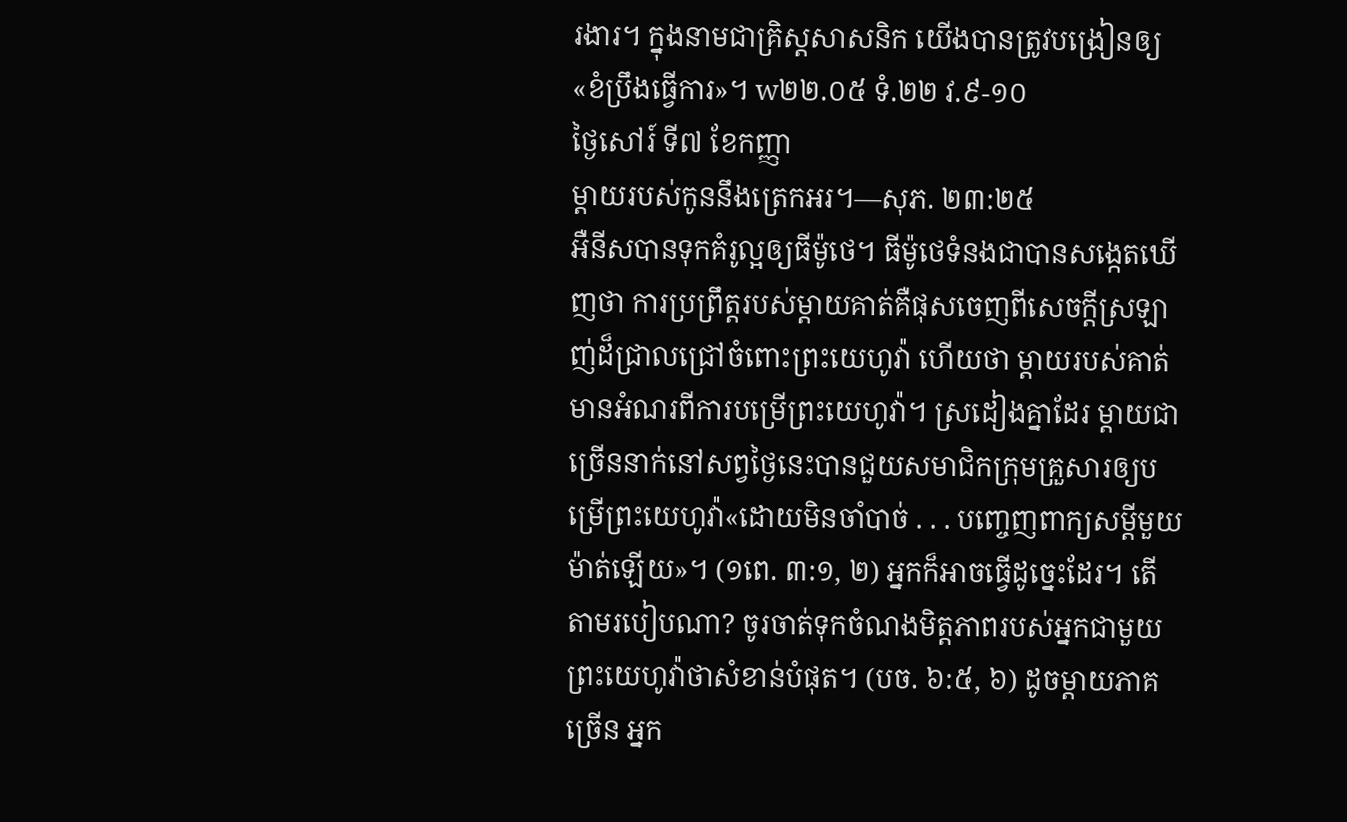រងារ។ ក្នុងនាមជាគ្រិស្តសាសនិក យើងបានត្រូវបង្រៀនឲ្យ«ខំប្រឹងធ្វើការ»។ w២២.០៥ ទំ.២២ វ.៩-១០
ថ្ងៃសៅរ៍ ទី៧ ខែកញ្ញា
ម្ដាយរបស់កូននឹងត្រេកអរ។—សុភ. ២៣:២៥
អឺនីសបានទុកគំរូល្អឲ្យធីម៉ូថេ។ ធីម៉ូថេទំនងជាបានសង្កេតឃើញថា ការប្រព្រឹត្តរបស់ម្ដាយគាត់គឺផុសចេញពីសេចក្ដីស្រឡាញ់ដ៏ជ្រាលជ្រៅចំពោះព្រះយេហូវ៉ា ហើយថា ម្ដាយរបស់គាត់មានអំណរពីការបម្រើព្រះយេហូវ៉ា។ ស្រដៀងគ្នាដែរ ម្ដាយជាច្រើននាក់នៅសព្វថ្ងៃនេះបានជួយសមាជិកក្រុមគ្រួសារឲ្យបម្រើព្រះយេហូវ៉ា«ដោយមិនចាំបាច់ . . . បញ្ចេញពាក្យសម្ដីមួយម៉ាត់ឡើយ»។ (១ពេ. ៣:១, ២) អ្នកក៏អាចធ្វើដូច្នេះដែរ។ តើតាមរបៀបណា? ចូរចាត់ទុកចំណងមិត្តភាពរបស់អ្នកជាមួយព្រះយេហូវ៉ាថាសំខាន់បំផុត។ (បច. ៦:៥, ៦) ដូចម្ដាយភាគច្រើន អ្នក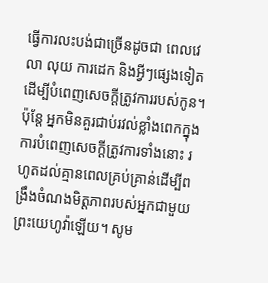ធ្វើការលះបង់ជាច្រើនដូចជា ពេលវេលា លុយ ការដេក និងអ្វីៗផ្សេងទៀតដើម្បីបំពេញសេចក្ដីត្រូវការរបស់កូន។ ប៉ុន្តែ អ្នកមិនគួរជាប់រវល់ខ្លាំងពេកក្នុងការបំពេញសេចក្ដីត្រូវការទាំងនោះ រហូតដល់គ្មានពេលគ្រប់គ្រាន់ដើម្បីពង្រឹងចំណងមិត្តភាពរបស់អ្នកជាមួយព្រះយេហូវ៉ាឡើយ។ សូម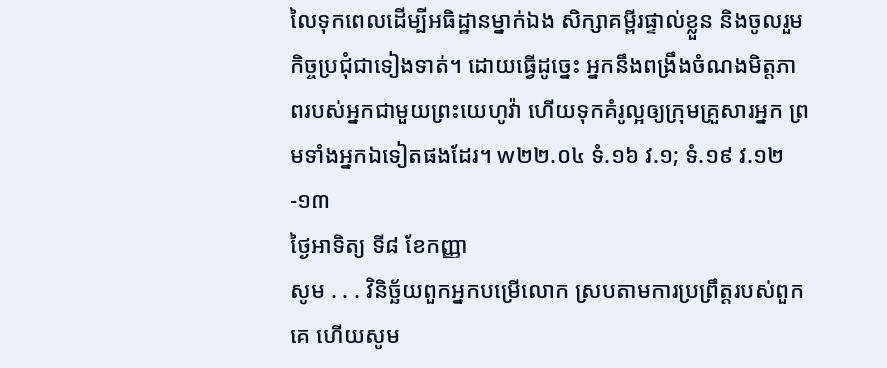លៃទុកពេលដើម្បីអធិដ្ឋានម្នាក់ឯង សិក្សាគម្ពីរផ្ទាល់ខ្លួន និងចូលរួមកិច្ចប្រជុំជាទៀងទាត់។ ដោយធ្វើដូច្នេះ អ្នកនឹងពង្រឹងចំណងមិត្តភាពរបស់អ្នកជាមួយព្រះយេហូវ៉ា ហើយទុកគំរូល្អឲ្យក្រុមគ្រួសារអ្នក ព្រមទាំងអ្នកឯទៀតផងដែរ។ w២២.០៤ ទំ.១៦ វ.១; ទំ.១៩ វ.១២-១៣
ថ្ងៃអាទិត្យ ទី៨ ខែកញ្ញា
សូម . . . វិនិច្ឆ័យពួកអ្នកបម្រើលោក ស្របតាមការប្រព្រឹត្តរបស់ពួកគេ ហើយសូម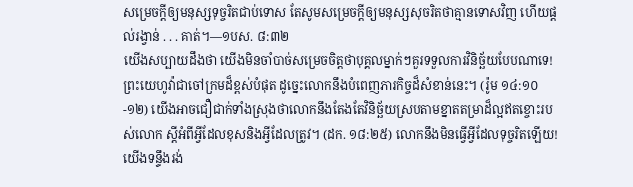សម្រេចក្ដីឲ្យមនុស្សទុច្ចរិតជាប់ទោស តែសូមសម្រេចក្ដីឲ្យមនុស្សសុចរិតថាគ្មានទោសវិញ ហើយផ្ដល់រង្វាន់ . . . គាត់។—១បស. ៨:៣២
យើងសប្បាយដឹងថា យើងមិនចាំបាច់សម្រេចចិត្តថាបុគ្គលម្នាក់ៗគួរទទួលការវិនិច្ឆ័យបែបណាទេ! ព្រះយេហូវ៉ាជាចៅក្រមដ៏ខ្ពស់បំផុត ដូច្នេះលោកនឹងបំពេញភារកិច្ចដ៏សំខាន់នេះ។ (រ៉ូម ១៤:១០-១២) យើងអាចជឿជាក់ទាំងស្រុងថាលោកនឹងតែងតែវិនិច្ឆ័យស្របតាមខ្នាតតម្រាដ៏ល្អឥតខ្ចោះរបស់លោក ស្ដីអំពីអ្វីដែលខុសនិងអ្វីដែលត្រូវ។ (ដក. ១៨:២៥) លោកនឹងមិនធ្វើអ្វីដែលទុច្ចរិតឡើយ! យើងទន្ទឹងរង់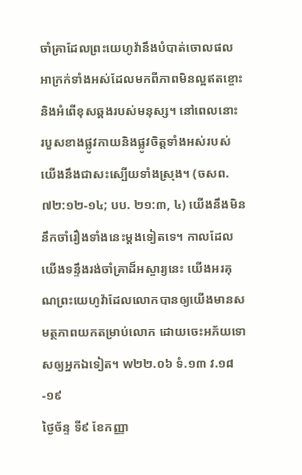ចាំគ្រាដែលព្រះយេហូវ៉ានឹងបំបាត់ចោលផលអាក្រក់ទាំងអស់ដែលមកពីភាពមិនល្អឥតខ្ចោះនិងអំពើខុសឆ្គងរបស់មនុស្ស។ នៅពេលនោះ របួសខាងផ្លូវកាយនិងផ្លូវចិត្តទាំងអស់របស់យើងនឹងជាសះស្បើយទាំងស្រុង។ (ចសព. ៧២:១២-១៤; បប. ២១:៣, ៤) យើងនឹងមិននឹកចាំរឿងទាំងនេះម្ដងទៀតទេ។ កាលដែលយើងទន្ទឹងរង់ចាំគ្រាដ៏អស្ចារ្យនេះ យើងអរគុណព្រះយេហូវ៉ាដែលលោកបានឲ្យយើងមានសមត្ថភាពយកតម្រាប់លោក ដោយចេះអភ័យទោសឲ្យអ្នកឯទៀត។ w២២.០៦ ទំ.១៣ វ.១៨-១៩
ថ្ងៃច័ន្ទ ទី៩ ខែកញ្ញា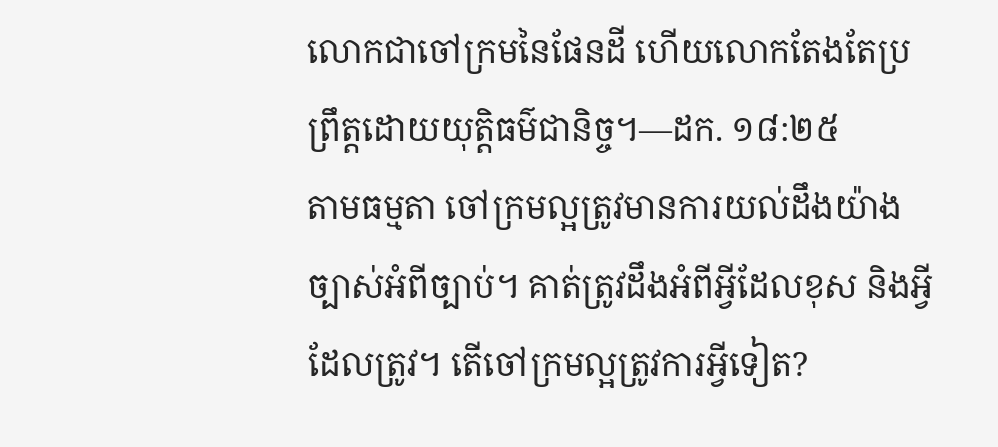លោកជាចៅក្រមនៃផែនដី ហើយលោកតែងតែប្រព្រឹត្តដោយយុត្តិធម៌ជានិច្ច។—ដក. ១៨:២៥
តាមធម្មតា ចៅក្រមល្អត្រូវមានការយល់ដឹងយ៉ាងច្បាស់អំពីច្បាប់។ គាត់ត្រូវដឹងអំពីអ្វីដែលខុស និងអ្វីដែលត្រូវ។ តើចៅក្រមល្អត្រូវការអ្វីទៀត?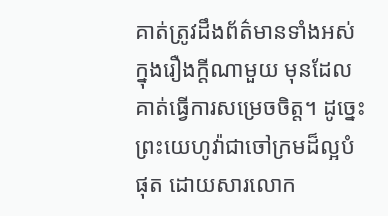គាត់ត្រូវដឹងព័ត៌មានទាំងអស់ក្នុងរឿងក្ដីណាមួយ មុនដែលគាត់ធ្វើការសម្រេចចិត្ត។ ដូច្នេះ ព្រះយេហូវ៉ាជាចៅក្រមដ៏ល្អបំផុត ដោយសារលោក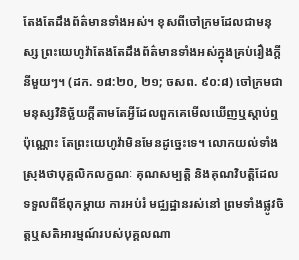តែងតែដឹងព័ត៌មានទាំងអស់។ ខុសពីចៅក្រមដែលជាមនុស្ស ព្រះយេហូវ៉ាតែងតែដឹងព័ត៌មានទាំងអស់ក្នុងគ្រប់រឿងក្ដីនីមួយៗ។ (ដក. ១៨:២០, ២១; ចសព. ៩០:៨) ចៅក្រមជាមនុស្សវិនិច្ឆ័យក្ដីតាមតែអ្វីដែលពួកគេមើលឃើញឬស្ដាប់ឮប៉ុណ្ណោះ តែព្រះយេហូវ៉ាមិនមែនដូច្នេះទេ។ លោកយល់ទាំងស្រុងថាបុគ្គលិកលក្ខណៈ គុណសម្បត្តិ និងគុណវិបត្តិដែលទទួលពីឪពុកម្ដាយ ការអប់រំ មជ្ឈដ្ឋានរស់នៅ ព្រមទាំងផ្លូវចិត្តឬសតិអារម្មណ៍របស់បុគ្គលណា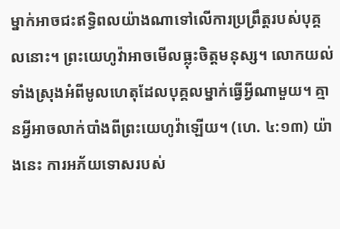ម្នាក់អាចជះឥទ្ធិពលយ៉ាងណាទៅលើការប្រព្រឹត្តរបស់បុគ្គលនោះ។ ព្រះយេហូវ៉ាអាចមើលធ្លុះចិត្តមនុស្ស។ លោកយល់ទាំងស្រុងអំពីមូលហេតុដែលបុគ្គលម្នាក់ធ្វើអ្វីណាមួយ។ គ្មានអ្វីអាចលាក់បាំងពីព្រះយេហូវ៉ាឡើយ។ (ហេ. ៤:១៣) យ៉ាងនេះ ការអភ័យទោសរបស់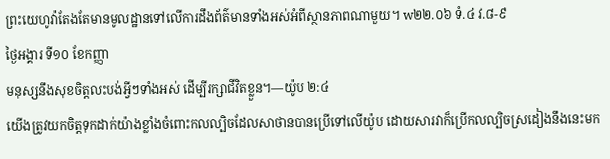ព្រះយេហូវ៉ាតែងតែមានមូលដ្ឋានទៅលើការដឹងព័ត៌មានទាំងអស់អំពីស្ថានភាពណាមួយ។ w២២.០៦ ទំ.៤ វ.៨-៩
ថ្ងៃអង្គារ ទី១០ ខែកញ្ញា
មនុស្សនឹងសុខចិត្តលះបង់អ្វីៗទាំងអស់ ដើម្បីរក្សាជីវិតខ្លួន។—យ៉ូប ២:៤
យើងត្រូវយកចិត្តទុកដាក់យ៉ាងខ្លាំងចំពោះកលល្បិចដែលសាថានបានប្រើទៅលើយ៉ូប ដោយសារវាក៏ប្រើកលល្បិចស្រដៀងនឹងនេះមក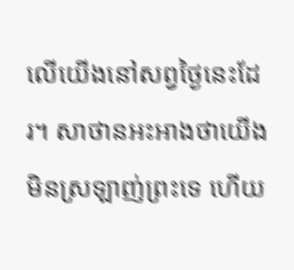លើយើងនៅសព្វថ្ងៃនេះដែរ។ សាថានអះអាងថាយើងមិនស្រឡាញ់ព្រះទេ ហើយ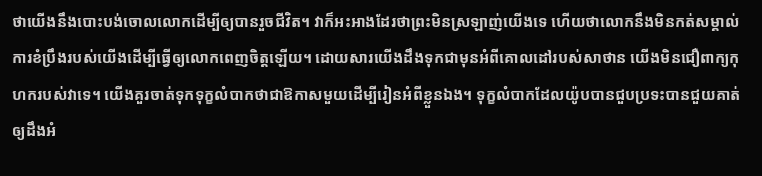ថាយើងនឹងបោះបង់ចោលលោកដើម្បីឲ្យបានរួចជីវិត។ វាក៏អះអាងដែរថាព្រះមិនស្រឡាញ់យើងទេ ហើយថាលោកនឹងមិនកត់សម្គាល់ការខំប្រឹងរបស់យើងដើម្បីធ្វើឲ្យលោកពេញចិត្តឡើយ។ ដោយសារយើងដឹងទុកជាមុនអំពីគោលដៅរបស់សាថាន យើងមិនជឿពាក្យកុហករបស់វាទេ។ យើងគួរចាត់ទុកទុក្ខលំបាកថាជាឱកាសមួយដើម្បីរៀនអំពីខ្លួនឯង។ ទុក្ខលំបាកដែលយ៉ូបបានជួបប្រទះបានជួយគាត់ឲ្យដឹងអំ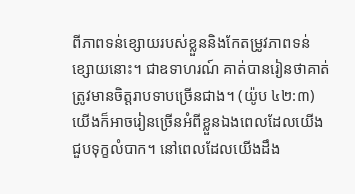ពីភាពទន់ខ្សោយរបស់ខ្លួននិងកែតម្រូវភាពទន់ខ្សោយនោះ។ ជាឧទាហរណ៍ គាត់បានរៀនថាគាត់ត្រូវមានចិត្តរាបទាបច្រើនជាង។ (យ៉ូប ៤២:៣) យើងក៏អាចរៀនច្រើនអំពីខ្លួនឯងពេលដែលយើងជួបទុក្ខលំបាក។ នៅពេលដែលយើងដឹង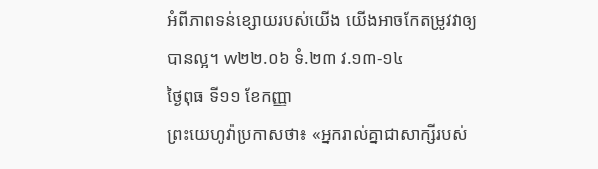អំពីភាពទន់ខ្សោយរបស់យើង យើងអាចកែតម្រូវវាឲ្យបានល្អ។ w២២.០៦ ទំ.២៣ វ.១៣-១៤
ថ្ងៃពុធ ទី១១ ខែកញ្ញា
ព្រះយេហូវ៉ាប្រកាសថា៖ «អ្នករាល់គ្នាជាសាក្សីរបស់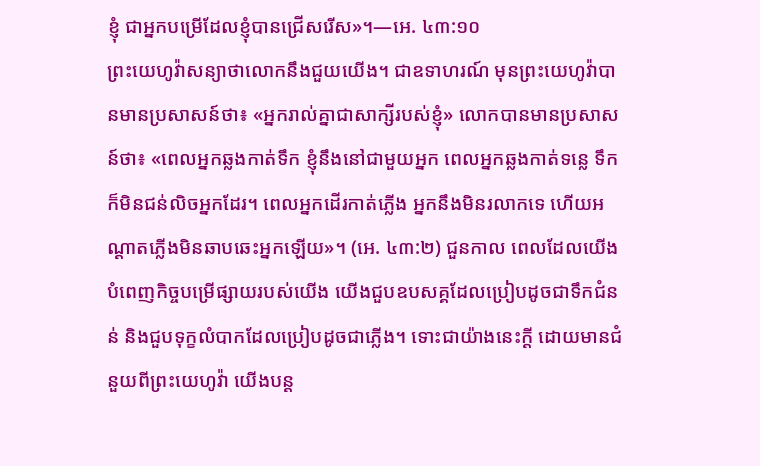ខ្ញុំ ជាអ្នកបម្រើដែលខ្ញុំបានជ្រើសរើស»។—អេ. ៤៣:១០
ព្រះយេហូវ៉ាសន្យាថាលោកនឹងជួយយើង។ ជាឧទាហរណ៍ មុនព្រះយេហូវ៉ាបានមានប្រសាសន៍ថា៖ «អ្នករាល់គ្នាជាសាក្សីរបស់ខ្ញុំ» លោកបានមានប្រសាសន៍ថា៖ «ពេលអ្នកឆ្លងកាត់ទឹក ខ្ញុំនឹងនៅជាមួយអ្នក ពេលអ្នកឆ្លងកាត់ទន្លេ ទឹកក៏មិនជន់លិចអ្នកដែរ។ ពេលអ្នកដើរកាត់ភ្លើង អ្នកនឹងមិនរលាកទេ ហើយអណ្ដាតភ្លើងមិនឆាបឆេះអ្នកឡើយ»។ (អេ. ៤៣:២) ជួនកាល ពេលដែលយើងបំពេញកិច្ចបម្រើផ្សាយរបស់យើង យើងជួបឧបសគ្គដែលប្រៀបដូចជាទឹកជំនន់ និងជួបទុក្ខលំបាកដែលប្រៀបដូចជាភ្លើង។ ទោះជាយ៉ាងនេះក្ដី ដោយមានជំនួយពីព្រះយេហូវ៉ា យើងបន្ដ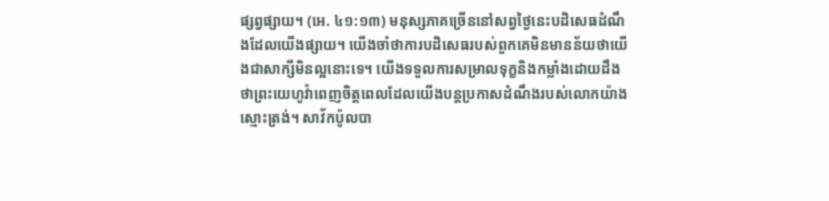ផ្សព្វផ្សាយ។ (អេ. ៤១:១៣) មនុស្សភាគច្រើននៅសព្វថ្ងៃនេះបដិសេធដំណឹងដែលយើងផ្សាយ។ យើងចាំថាការបដិសេធរបស់ពួកគេមិនមានន័យថាយើងជាសាក្សីមិនល្អនោះទេ។ យើងទទួលការសម្រាលទុក្ខនិងកម្លាំងដោយដឹងថាព្រះយេហូវ៉ាពេញចិត្តពេលដែលយើងបន្ដប្រកាសដំណឹងរបស់លោកយ៉ាងស្មោះត្រង់។ សាវ័កប៉ូលបា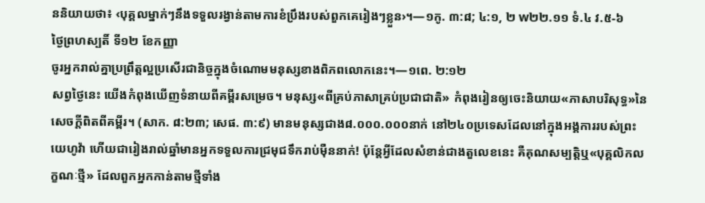ននិយាយថា៖ ‹បុគ្គលម្នាក់ៗនឹងទទួលរង្វាន់តាមការខំប្រឹងរបស់ពួកគេរៀងៗខ្លួន›។—១កូ. ៣:៨; ៤:១, ២ w២២.១១ ទំ.៤ វ.៥-៦
ថ្ងៃព្រហស្បតិ៍ ទី១២ ខែកញ្ញា
ចូរអ្នករាល់គ្នាប្រព្រឹត្តល្អប្រសើរជានិច្ចក្នុងចំណោមមនុស្សខាងពិភពលោកនេះ។—១ពេ. ២:១២
សព្វថ្ងៃនេះ យើងកំពុងឃើញទំនាយពីគម្ពីរសម្រេច។ មនុស្ស«ពីគ្រប់ភាសាគ្រប់ប្រជាជាតិ» កំពុងរៀនឲ្យចេះនិយាយ«ភាសាបរិសុទ្ធ»នៃសេចក្ដីពិតពីគម្ពីរ។ (សាក. ៨:២៣; សេផ. ៣:៩) មានមនុស្សជាង៨.០០០.០០០នាក់ នៅ២៤០ប្រទេសដែលនៅក្នុងអង្គការរបស់ព្រះយេហូវ៉ា ហើយជារៀងរាល់ឆ្នាំមានអ្នកទទួលការជ្រមុជទឹករាប់ម៉ឺននាក់! ប៉ុន្តែអ្វីដែលសំខាន់ជាងតួលេខនេះ គឺគុណសម្បត្តិឬ«បុគ្គលិកលក្ខណៈថ្មី» ដែលពួកអ្នកកាន់តាមថ្មីទាំង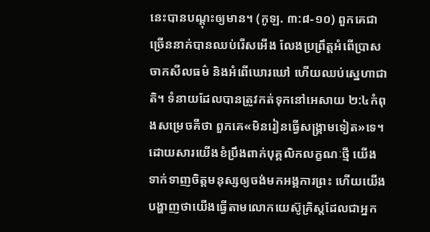នេះបានបណ្ដុះឲ្យមាន។ (កូឡ. ៣:៨-១០) ពួកគេជាច្រើននាក់បានឈប់រើសអើង លែងប្រព្រឹត្តអំពើប្រាសចាកសីលធម៌ និងអំពើឃោរឃៅ ហើយឈប់ស្នេហាជាតិ។ ទំនាយដែលបានត្រូវកត់ទុកនៅអេសាយ ២:៤កំពុងសម្រេចគឺថា ពួកគេ«មិនរៀនធ្វើសង្គ្រាមទៀត»ទេ។ ដោយសារយើងខំប្រឹងពាក់បុគ្គលិកលក្ខណៈថ្មី យើងទាក់ទាញចិត្តមនុស្សឲ្យចង់មកអង្គការព្រះ ហើយយើងបង្ហាញថាយើងធ្វើតាមលោកយេស៊ូគ្រិស្តដែលជាអ្នក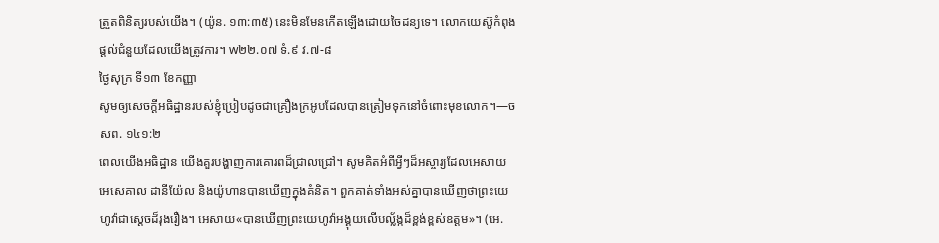ត្រួតពិនិត្យរបស់យើង។ (យ៉ូន. ១៣:៣៥) នេះមិនមែនកើតឡើងដោយចៃដន្យទេ។ លោកយេស៊ូកំពុងផ្ដល់ជំនួយដែលយើងត្រូវការ។ w២២.០៧ ទំ.៩ វ.៧-៨
ថ្ងៃសុក្រ ទី១៣ ខែកញ្ញា
សូមឲ្យសេចក្ដីអធិដ្ឋានរបស់ខ្ញុំប្រៀបដូចជាគ្រឿងក្រអូបដែលបានត្រៀមទុកនៅចំពោះមុខលោក។—ចសព. ១៤១:២
ពេលយើងអធិដ្ឋាន យើងគួរបង្ហាញការគោរពដ៏ជ្រាលជ្រៅ។ សូមគិតអំពីអ្វីៗដ៏អស្ចារ្យដែលអេសាយ អេសេគាល ដានីយ៉ែល និងយ៉ូហានបានឃើញក្នុងគំនិត។ ពួកគាត់ទាំងអស់គ្នាបានឃើញថាព្រះយេហូវ៉ាជាស្ដេចដ៏រុងរឿង។ អេសាយ«បានឃើញព្រះយេហូវ៉ាអង្គុយលើបល្ល័ង្កដ៏ខ្ពង់ខ្ពស់ឧត្ដម»។ (អេ.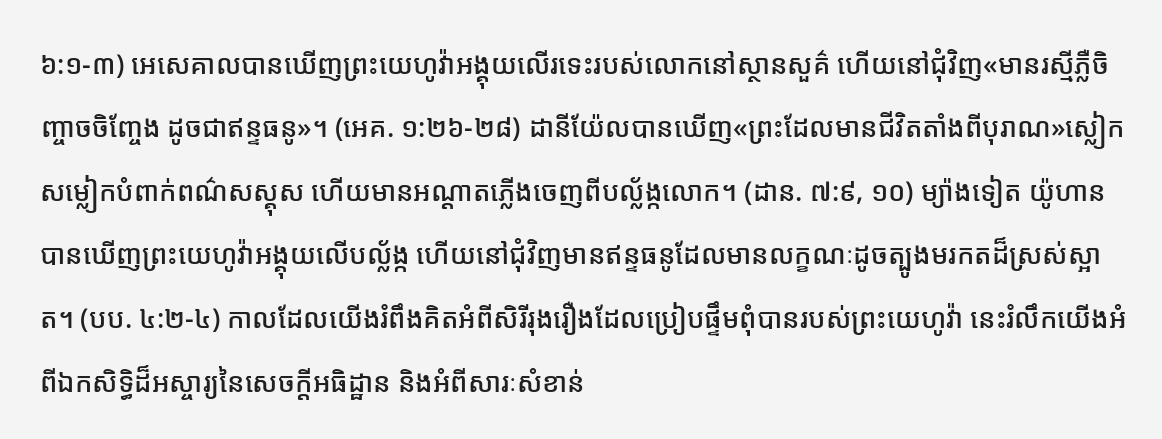៦:១-៣) អេសេគាលបានឃើញព្រះយេហូវ៉ាអង្គុយលើរទេះរបស់លោកនៅស្ថានសួគ៌ ហើយនៅជុំវិញ«មានរស្មីភ្លឺចិញ្ចាចចិញ្ចែង ដូចជាឥន្ទធនូ»។ (អេគ. ១:២៦-២៨) ដានីយ៉ែលបានឃើញ«ព្រះដែលមានជីវិតតាំងពីបុរាណ»ស្លៀកសម្លៀកបំពាក់ពណ៌សស្គុស ហើយមានអណ្ដាតភ្លើងចេញពីបល្ល័ង្កលោក។ (ដាន. ៧:៩, ១០) ម្យ៉ាងទៀត យ៉ូហានបានឃើញព្រះយេហូវ៉ាអង្គុយលើបល្ល័ង្ក ហើយនៅជុំវិញមានឥន្ទធនូដែលមានលក្ខណៈដូចត្បូងមរកតដ៏ស្រស់ស្អាត។ (បប. ៤:២-៤) កាលដែលយើងរំពឹងគិតអំពីសិរីរុងរឿងដែលប្រៀបផ្ទឹមពុំបានរបស់ព្រះយេហូវ៉ា នេះរំលឹកយើងអំពីឯកសិទ្ធិដ៏អស្ចារ្យនៃសេចក្ដីអធិដ្ឋាន និងអំពីសារៈសំខាន់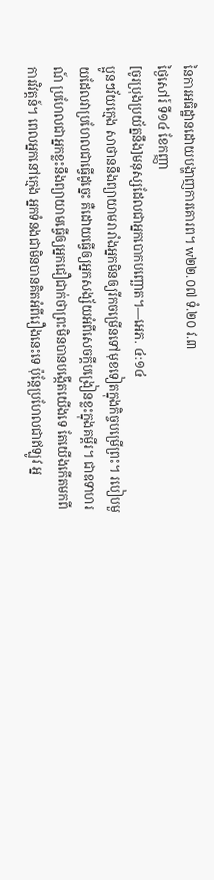នៃការអធិដ្ឋានដោយបង្ហាញការគោរព។ w២២.០៧ ទំ.២០ វ.៣
ថ្ងៃសៅរ៍ ទី១៤ ខែកញ្ញា
[ចូរប្រុងប្រយ័ត្ននឹង]មនុស្សដែលជាអ្នកបោកបញ្ឆោត។—អេភ. ៤:១៤
ប្អូនៗវ័យក្មេង សាថាននឹងព្យាយាមរារាំងអ្នកមិនឲ្យរីកចម្រើនទៅមុខទៀតក្នុងកិច្ចបម្រើព្រះ។ របៀបមួយដែលវាប្រហែលជាធ្វើដូច្នេះ គឺដោយធ្វើឲ្យអ្នកសង្ស័យអំពីសេចក្ដីបង្រៀនខ្លះក្នុងគម្ពីរ។ ជាឧទាហរណ៍ ប្រហែលជាអ្នកខ្លះនឹងព្យាយាមធ្វើឲ្យអ្នកជឿជាក់ថាព្រះមិនបានបង្កើតយើងទេ តែយើងកើតមកពីការវិវត្តន៍។ ពេលអ្នកនៅក្មេង អ្នកទំនងជាមិនបានគិតអំពីរឿងនេះទេ ប៉ុន្តែប្រហែលជាឥឡូវ អ្ន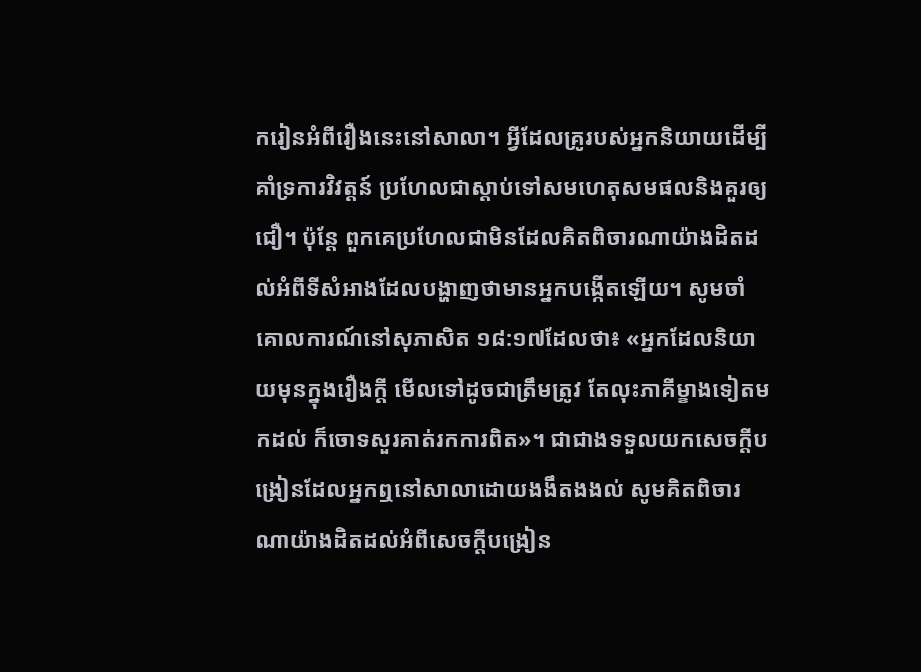ករៀនអំពីរឿងនេះនៅសាលា។ អ្វីដែលគ្រូរបស់អ្នកនិយាយដើម្បីគាំទ្រការវិវត្តន៍ ប្រហែលជាស្ដាប់ទៅសមហេតុសមផលនិងគួរឲ្យជឿ។ ប៉ុន្តែ ពួកគេប្រហែលជាមិនដែលគិតពិចារណាយ៉ាងដិតដល់អំពីទីសំអាងដែលបង្ហាញថាមានអ្នកបង្កើតឡើយ។ សូមចាំគោលការណ៍នៅសុភាសិត ១៨:១៧ដែលថា៖ «អ្នកដែលនិយាយមុនក្នុងរឿងក្ដី មើលទៅដូចជាត្រឹមត្រូវ តែលុះភាគីម្ខាងទៀតមកដល់ ក៏ចោទសួរគាត់រកការពិត»។ ជាជាងទទួលយកសេចក្ដីបង្រៀនដែលអ្នកឮនៅសាលាដោយងងឹតងងល់ សូមគិតពិចារណាយ៉ាងដិតដល់អំពីសេចក្ដីបង្រៀន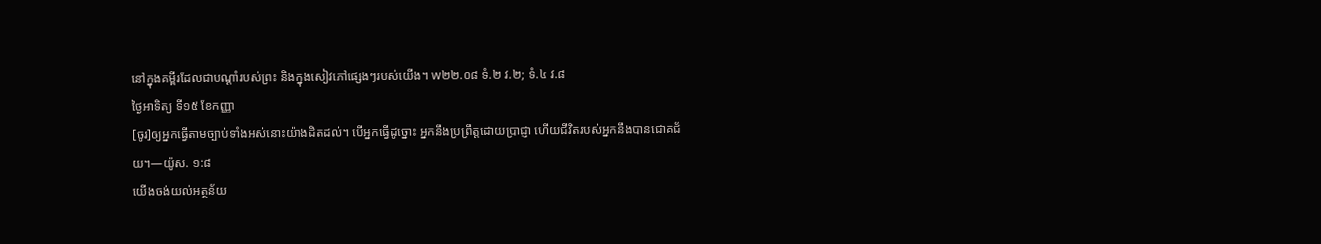នៅក្នុងគម្ពីរដែលជាបណ្ដាំរបស់ព្រះ និងក្នុងសៀវភៅផ្សេងៗរបស់យើង។ w២២.០៨ ទំ.២ វ.២; ទំ.៤ វ.៨
ថ្ងៃអាទិត្យ ទី១៥ ខែកញ្ញា
[ចូរ]ឲ្យអ្នកធ្វើតាមច្បាប់ទាំងអស់នោះយ៉ាងដិតដល់។ បើអ្នកធ្វើដូច្នោះ អ្នកនឹងប្រព្រឹត្តដោយប្រាជ្ញា ហើយជីវិតរបស់អ្នកនឹងបានជោគជ័យ។—យ៉ូស. ១:៨
យើងចង់យល់អត្ថន័យ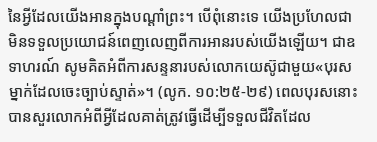នៃអ្វីដែលយើងអានក្នុងបណ្ដាំព្រះ។ បើពុំនោះទេ យើងប្រហែលជាមិនទទួលប្រយោជន៍ពេញលេញពីការអានរបស់យើងឡើយ។ ជាឧទាហរណ៍ សូមគិតអំពីការសន្ទនារបស់លោកយេស៊ូជាមួយ«បុរសម្នាក់ដែលចេះច្បាប់ស្ទាត់»។ (លូក. ១០:២៥-២៩) ពេលបុរសនោះបានសួរលោកអំពីអ្វីដែលគាត់ត្រូវធ្វើដើម្បីទទួលជីវិតដែល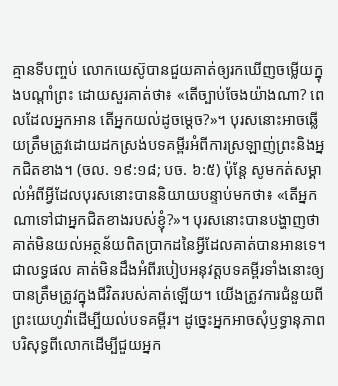គ្មានទីបញ្ចប់ លោកយេស៊ូបានជួយគាត់ឲ្យរកឃើញចម្លើយក្នុងបណ្ដាំព្រះ ដោយសួរគាត់ថា៖ «តើច្បាប់ចែងយ៉ាងណា? ពេលដែលអ្នកអាន តើអ្នកយល់ដូចម្ដេច?»។ បុរសនោះអាចឆ្លើយត្រឹមត្រូវដោយដកស្រង់បទគម្ពីរអំពីការស្រឡាញ់ព្រះនិងអ្នកជិតខាង។ (ចល. ១៩:១៨; បច. ៦:៥) ប៉ុន្តែ សូមកត់សម្គាល់អំពីអ្វីដែលបុរសនោះបាននិយាយបន្ទាប់មកថា៖ «តើអ្នកណាទៅជាអ្នកជិតខាងរបស់ខ្ញុំ?»។ បុរសនោះបានបង្ហាញថាគាត់មិនយល់អត្ថន័យពិតប្រាកដនៃអ្វីដែលគាត់បានអានទេ។ ជាលទ្ធផល គាត់មិនដឹងអំពីរបៀបអនុវត្តបទគម្ពីរទាំងនោះឲ្យបានត្រឹមត្រូវក្នុងជីវិតរបស់គាត់ឡើយ។ យើងត្រូវការជំនួយពីព្រះយេហូវ៉ាដើម្បីយល់បទគម្ពីរ។ ដូច្នេះអ្នកអាចសុំឫទ្ធានុភាពបរិសុទ្ធពីលោកដើម្បីជួយអ្នក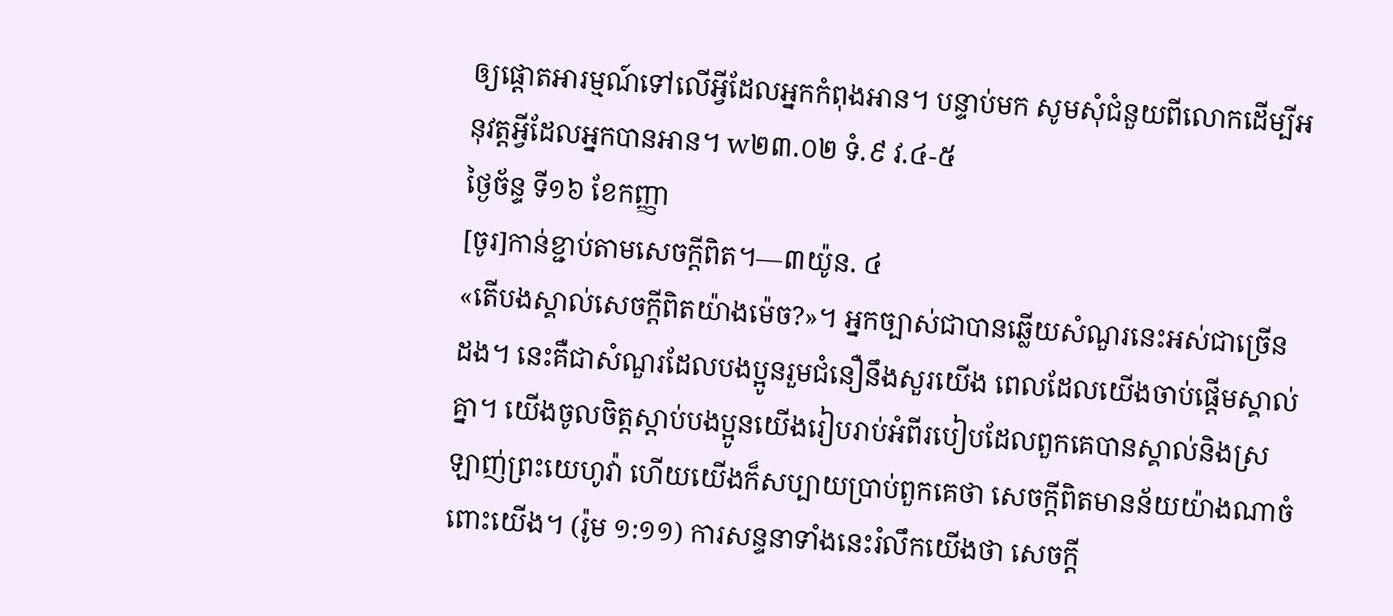ឲ្យផ្ដោតអារម្មណ៍ទៅលើអ្វីដែលអ្នកកំពុងអាន។ បន្ទាប់មក សូមសុំជំនួយពីលោកដើម្បីអនុវត្តអ្វីដែលអ្នកបានអាន។ w២៣.០២ ទំ.៩ វ.៤-៥
ថ្ងៃច័ន្ទ ទី១៦ ខែកញ្ញា
[ចូរ]កាន់ខ្ជាប់តាមសេចក្ដីពិត។—៣យ៉ូន. ៤
«តើបងស្គាល់សេចក្ដីពិតយ៉ាងម៉េច?»។ អ្នកច្បាស់ជាបានឆ្លើយសំណួរនេះអស់ជាច្រើនដង។ នេះគឺជាសំណួរដែលបងប្អូនរួមជំនឿនឹងសួរយើង ពេលដែលយើងចាប់ផ្ដើមស្គាល់គ្នា។ យើងចូលចិត្តស្ដាប់បងប្អូនយើងរៀបរាប់អំពីរបៀបដែលពួកគេបានស្គាល់និងស្រឡាញ់ព្រះយេហូវ៉ា ហើយយើងក៏សប្បាយប្រាប់ពួកគេថា សេចក្ដីពិតមានន័យយ៉ាងណាចំពោះយើង។ (រ៉ូម ១:១១) ការសន្ទនាទាំងនេះរំលឹកយើងថា សេចក្ដី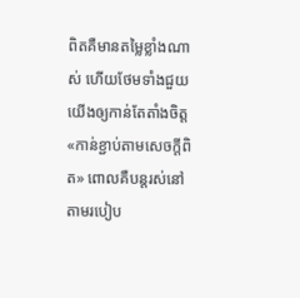ពិតគឺមានតម្លៃខ្លាំងណាស់ ហើយថែមទាំងជួយយើងឲ្យកាន់តែតាំងចិត្ត«កាន់ខ្ជាប់តាមសេចក្ដីពិត» ពោលគឺបន្តរស់នៅតាមរបៀប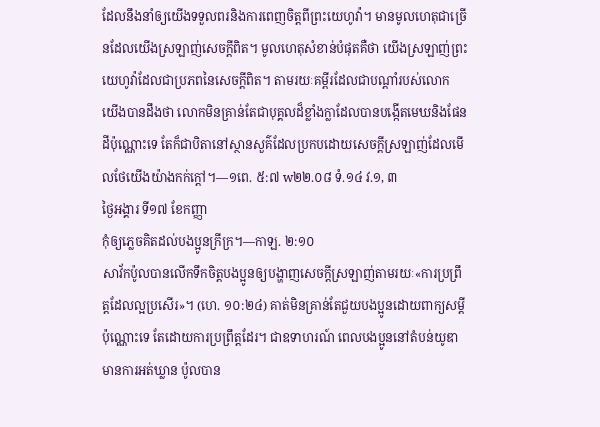ដែលនឹងនាំឲ្យយើងទទួលពរនិងការពេញចិត្តពីព្រះយេហូវ៉ា។ មានមូលហេតុជាច្រើនដែលយើងស្រឡាញ់សេចក្ដីពិត។ មូលហេតុសំខាន់បំផុតគឺថា យើងស្រឡាញ់ព្រះយេហូវ៉ាដែលជាប្រភពនៃសេចក្ដីពិត។ តាមរយៈគម្ពីរដែលជាបណ្ដាំរបស់លោក យើងបានដឹងថា លោកមិនគ្រាន់តែជាបុគ្គលដ៏ខ្លាំងក្លាដែលបានបង្កើតមេឃនិងផែនដីប៉ុណ្ណោះទេ តែក៏ជាបិតានៅស្ថានសួគ៌ដែលប្រកបដោយសេចក្ដីស្រឡាញ់ដែលមើលថែយើងយ៉ាងកក់ក្ដៅ។—១ពេ. ៥:៧ w២២.០៨ ទំ.១៤ វ.១, ៣
ថ្ងៃអង្គារ ទី១៧ ខែកញ្ញា
កុំឲ្យភ្លេចគិតដល់បងប្អូនក្រីក្រ។—កាឡ. ២:១០
សាវ័កប៉ូលបានលើកទឹកចិត្តបងប្អូនឲ្យបង្ហាញសេចក្ដីស្រឡាញ់តាមរយៈ«ការប្រព្រឹត្តដែលល្អប្រសើរ»។ (ហេ. ១០:២៤) គាត់មិនគ្រាន់តែជួយបងប្អូនដោយពាក្យសម្ដីប៉ុណ្ណោះទេ តែដោយការប្រព្រឹត្តដែរ។ ជាឧទាហរណ៍ ពេលបងប្អូននៅតំបន់យូឌាមានការអត់ឃ្លាន ប៉ូលបាន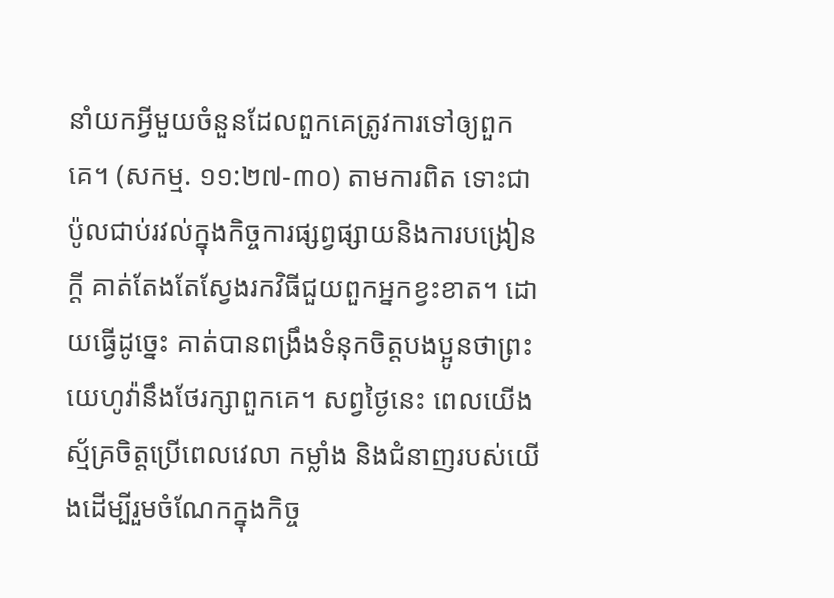នាំយកអ្វីមួយចំនួនដែលពួកគេត្រូវការទៅឲ្យពួកគេ។ (សកម្ម. ១១:២៧-៣០) តាមការពិត ទោះជាប៉ូលជាប់រវល់ក្នុងកិច្ចការផ្សព្វផ្សាយនិងការបង្រៀនក្ដី គាត់តែងតែស្វែងរកវិធីជួយពួកអ្នកខ្វះខាត។ ដោយធ្វើដូច្នេះ គាត់បានពង្រឹងទំនុកចិត្តបងប្អូនថាព្រះយេហូវ៉ានឹងថែរក្សាពួកគេ។ សព្វថ្ងៃនេះ ពេលយើងស្ម័គ្រចិត្តប្រើពេលវេលា កម្លាំង និងជំនាញរបស់យើងដើម្បីរួមចំណែកក្នុងកិច្ច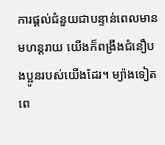ការផ្ដល់ជំនួយជាបន្ទាន់ពេលមានមហន្តរាយ យើងក៏ពង្រឹងជំនឿបងប្អូនរបស់យើងដែរ។ ម្យ៉ាងទៀត ពេ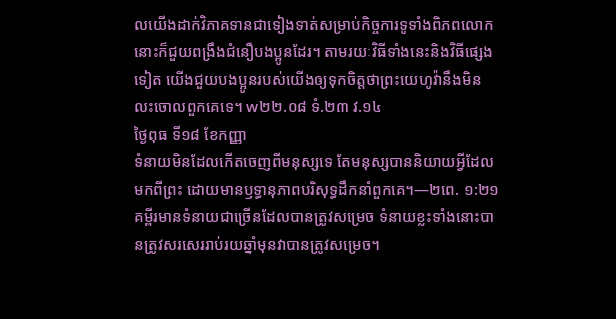លយើងដាក់វិភាគទានជាទៀងទាត់សម្រាប់កិច្ចការទូទាំងពិភពលោក នោះក៏ជួយពង្រឹងជំនឿបងប្អូនដែរ។ តាមរយៈវិធីទាំងនេះនិងវិធីផ្សេងទៀត យើងជួយបងប្អូនរបស់យើងឲ្យទុកចិត្តថាព្រះយេហូវ៉ានឹងមិនលះចោលពួកគេទេ។ w២២.០៨ ទំ.២៣ វ.១៤
ថ្ងៃពុធ ទី១៨ ខែកញ្ញា
ទំនាយមិនដែលកើតចេញពីមនុស្សទេ តែមនុស្សបាននិយាយអ្វីដែលមកពីព្រះ ដោយមានឫទ្ធានុភាពបរិសុទ្ធដឹកនាំពួកគេ។—២ពេ. ១:២១
គម្ពីរមានទំនាយជាច្រើនដែលបានត្រូវសម្រេច ទំនាយខ្លះទាំងនោះបានត្រូវសរសេររាប់រយឆ្នាំមុនវាបានត្រូវសម្រេច។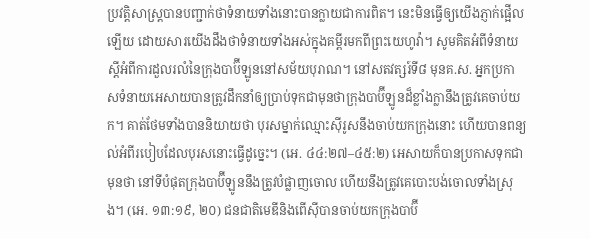ប្រវត្តិសាស្ត្របានបញ្ជាក់ថាទំនាយទាំងនោះបានក្លាយជាការពិត។ នេះមិនធ្វើឲ្យយើងភ្ញាក់ផ្អើលឡើយ ដោយសារយើងដឹងថាទំនាយទាំងអស់ក្នុងគម្ពីរមកពីព្រះយេហូវ៉ា។ សូមគិតអំពីទំនាយស្ដីអំពីការដួលរលំនៃក្រុងបាប៊ីឡូននៅសម័យបុរាណ។ នៅសតវត្សរ៍ទី៨ មុនគ.ស. អ្នកប្រកាសទំនាយអេសាយបានត្រូវដឹកនាំឲ្យប្រាប់ទុកជាមុនថាក្រុងបាប៊ីឡូនដ៏ខ្លាំងក្លានឹងត្រូវគេចាប់យក។ គាត់ថែមទាំងបាននិយាយថា បុរសម្នាក់ឈ្មោះស៊ីរូសនឹងចាប់យកក្រុងនោះ ហើយបានពន្យល់អំពីរបៀបដែលបុរសនោះធ្វើដូច្នេះ។ (អេ. ៤៤:២៧–៤៥:២) អេសាយក៏បានប្រកាសទុកជាមុនថា នៅទីបំផុតក្រុងបាប៊ីឡូននឹងត្រូវបំផ្លាញចោល ហើយនឹងត្រូវគេបោះបង់ចោលទាំងស្រុង។ (អេ. ១៣:១៩, ២០) ជនជាតិមេឌីនិងពើស៊ីបានចាប់យកក្រុងបាប៊ី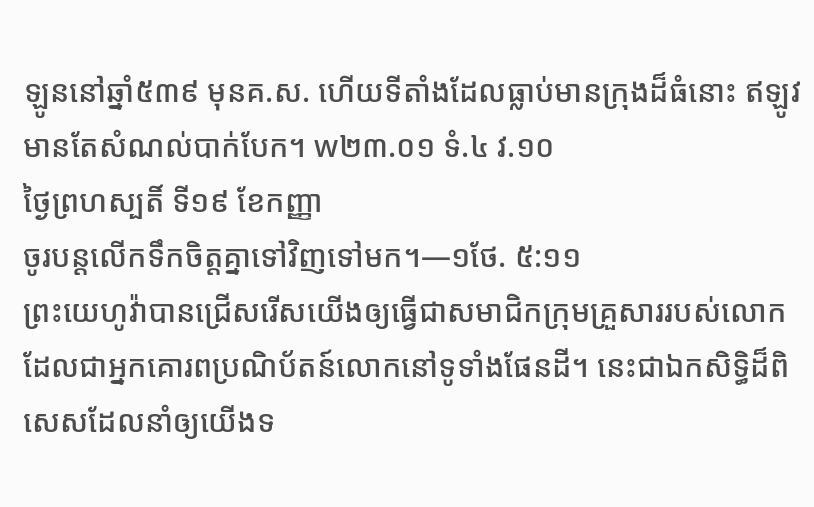ឡូននៅឆ្នាំ៥៣៩ មុនគ.ស. ហើយទីតាំងដែលធ្លាប់មានក្រុងដ៏ធំនោះ ឥឡូវមានតែសំណល់បាក់បែក។ w២៣.០១ ទំ.៤ វ.១០
ថ្ងៃព្រហស្បតិ៍ ទី១៩ ខែកញ្ញា
ចូរបន្តលើកទឹកចិត្តគ្នាទៅវិញទៅមក។—១ថែ. ៥:១១
ព្រះយេហូវ៉ាបានជ្រើសរើសយើងឲ្យធ្វើជាសមាជិកក្រុមគ្រួសាររបស់លោកដែលជាអ្នកគោរពប្រណិប័តន៍លោកនៅទូទាំងផែនដី។ នេះជាឯកសិទ្ធិដ៏ពិសេសដែលនាំឲ្យយើងទ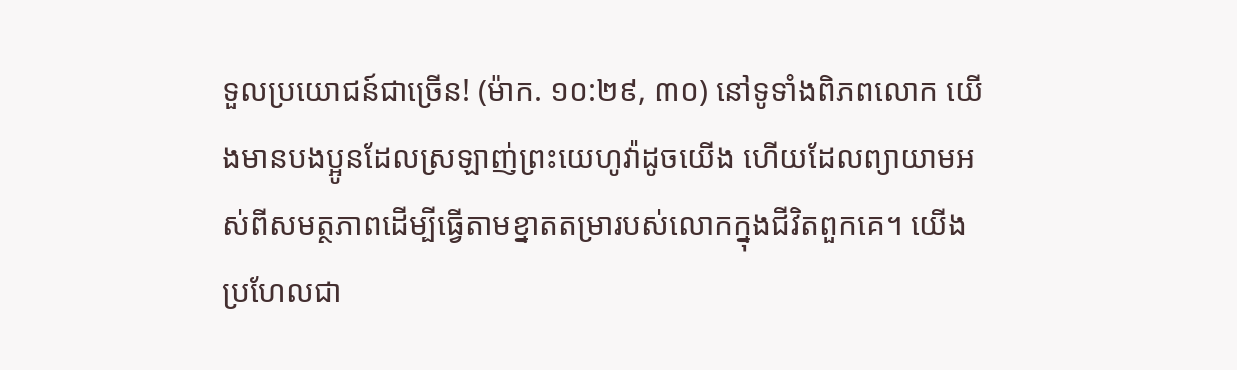ទួលប្រយោជន៍ជាច្រើន! (ម៉ាក. ១០:២៩, ៣០) នៅទូទាំងពិភពលោក យើងមានបងប្អូនដែលស្រឡាញ់ព្រះយេហូវ៉ាដូចយើង ហើយដែលព្យាយាមអស់ពីសមត្ថភាពដើម្បីធ្វើតាមខ្នាតតម្រារបស់លោកក្នុងជីវិតពួកគេ។ យើងប្រហែលជា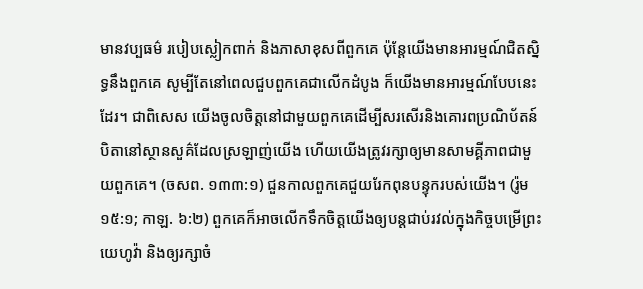មានវប្បធម៌ របៀបស្លៀកពាក់ និងភាសាខុសពីពួកគេ ប៉ុន្តែយើងមានអារម្មណ៍ជិតស្និទ្ធនឹងពួកគេ សូម្បីតែនៅពេលជួបពួកគេជាលើកដំបូង ក៏យើងមានអារម្មណ៍បែបនេះដែរ។ ជាពិសេស យើងចូលចិត្តនៅជាមួយពួកគេដើម្បីសរសើរនិងគោរពប្រណិប័តន៍បិតានៅស្ថានសួគ៌ដែលស្រឡាញ់យើង ហើយយើងត្រូវរក្សាឲ្យមានសាមគ្គីភាពជាមួយពួកគេ។ (ចសព. ១៣៣:១) ជួនកាលពួកគេជួយរែកពុនបន្ទុករបស់យើង។ (រ៉ូម ១៥:១; កាឡ. ៦:២) ពួកគេក៏អាចលើកទឹកចិត្តយើងឲ្យបន្ដជាប់រវល់ក្នុងកិច្ចបម្រើព្រះយេហូវ៉ា និងឲ្យរក្សាចំ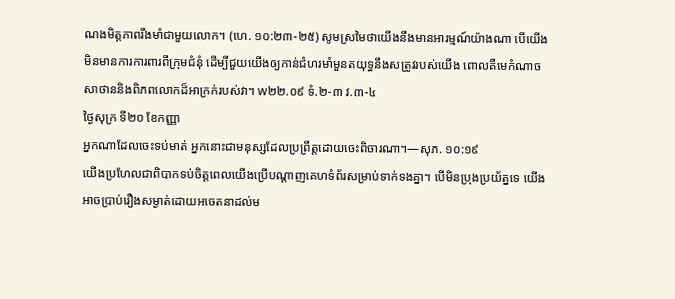ណងមិត្តភាពរឹងមាំជាមួយលោក។ (ហេ. ១០:២៣-២៥) សូមស្រមៃថាយើងនឹងមានអារម្មណ៍យ៉ាងណា បើយើងមិនមានការការពារពីក្រុមជំនុំ ដើម្បីជួយយើងឲ្យកាន់ជំហរមាំមួនតយុទ្ធនឹងសត្រូវរបស់យើង ពោលគឺមេកំណាចសាថាននិងពិភពលោកដ៏អាក្រក់របស់វា។ w២២.០៩ ទំ.២-៣ វ.៣-៤
ថ្ងៃសុក្រ ទី២០ ខែកញ្ញា
អ្នកណាដែលចេះទប់មាត់ អ្នកនោះជាមនុស្សដែលប្រព្រឹត្តដោយចេះពិចារណា។—សុភ. ១០:១៩
យើងប្រហែលជាពិបាកទប់ចិត្តពេលយើងប្រើបណ្ដាញគេហទំព័រសម្រាប់ទាក់ទងគ្នា។ បើមិនប្រុងប្រយ័ត្នទេ យើងអាចប្រាប់រឿងសម្ងាត់ដោយអចេតនាដល់ម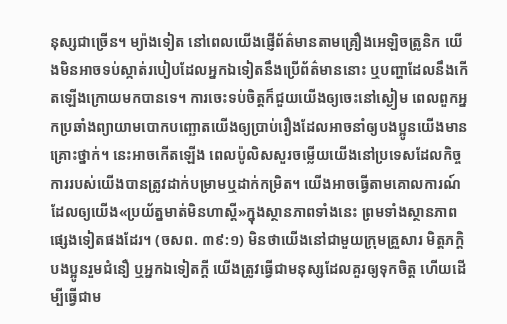នុស្សជាច្រើន។ ម្យ៉ាងទៀត នៅពេលយើងផ្ញើព័ត៌មានតាមគ្រឿងអេឡិចត្រូនិក យើងមិនអាចទប់ស្កាត់របៀបដែលអ្នកឯទៀតនឹងប្រើព័ត៌មាននោះ ឬបញ្ហាដែលនឹងកើតឡើងក្រោយមកបានទេ។ ការចេះទប់ចិត្តក៏ជួយយើងឲ្យចេះនៅស្ងៀម ពេលពួកអ្នកប្រឆាំងព្យាយាមបោកបញ្ឆោតយើងឲ្យប្រាប់រឿងដែលអាចនាំឲ្យបងប្អូនយើងមានគ្រោះថ្នាក់។ នេះអាចកើតឡើង ពេលប៉ូលិសសួរចម្លើយយើងនៅប្រទេសដែលកិច្ចការរបស់យើងបានត្រូវដាក់បម្រាមឬដាក់កម្រិត។ យើងអាចធ្វើតាមគោលការណ៍ដែលឲ្យយើង«ប្រយ័ត្នមាត់មិនហាស្ដី»ក្នុងស្ថានភាពទាំងនេះ ព្រមទាំងស្ថានភាពផ្សេងទៀតផងដែរ។ (ចសព. ៣៩:១) មិនថាយើងនៅជាមួយក្រុមគ្រួសារ មិត្តភក្តិ បងប្អូនរួមជំនឿ ឬអ្នកឯទៀតក្ដី យើងត្រូវធ្វើជាមនុស្សដែលគួរឲ្យទុកចិត្ត ហើយដើម្បីធ្វើជាម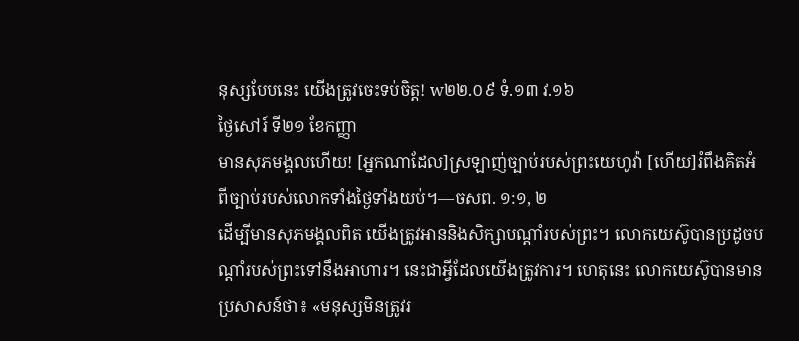នុស្សបែបនេះ យើងត្រូវចេះទប់ចិត្ត! w២២.០៩ ទំ.១៣ វ.១៦
ថ្ងៃសៅរ៍ ទី២១ ខែកញ្ញា
មានសុភមង្គលហើយ! [អ្នកណាដែល]ស្រឡាញ់ច្បាប់របស់ព្រះយេហូវ៉ា [ហើយ]រំពឹងគិតអំពីច្បាប់របស់លោកទាំងថ្ងៃទាំងយប់។—ចសព. ១:១, ២
ដើម្បីមានសុភមង្គលពិត យើងត្រូវអាននិងសិក្សាបណ្ដាំរបស់ព្រះ។ លោកយេស៊ូបានប្រដូចបណ្ដាំរបស់ព្រះទៅនឹងអាហារ។ នេះជាអ្វីដែលយើងត្រូវការ។ ហេតុនេះ លោកយេស៊ូបានមានប្រសាសន៍ថា៖ «មនុស្សមិនត្រូវរ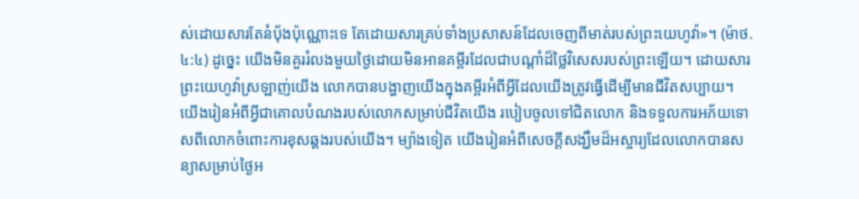ស់ដោយសារតែនំប៉័ងប៉ុណ្ណោះទេ តែដោយសារគ្រប់ទាំងប្រសាសន៍ដែលចេញពីមាត់របស់ព្រះយេហូវ៉ា»។ (ម៉ាថ. ៤:៤) ដូច្នេះ យើងមិនគួររំលងមួយថ្ងៃដោយមិនអានគម្ពីរដែលជាបណ្ដាំដ៏ថ្លៃវិសេសរបស់ព្រះឡើយ។ ដោយសារព្រះយេហូវ៉ាស្រឡាញ់យើង លោកបានបង្ហាញយើងក្នុងគម្ពីរអំពីអ្វីដែលយើងត្រូវធ្វើដើម្បីមានជីវិតសប្បាយ។ យើងរៀនអំពីអ្វីជាគោលបំណងរបស់លោកសម្រាប់ជីវិតយើង របៀបចូលទៅជិតលោក និងទទួលការអភ័យទោសពីលោកចំពោះការខុសឆ្គងរបស់យើង។ ម្យ៉ាងទៀត យើងរៀនអំពីសេចក្ដីសង្ឃឹមដ៏អស្ចារ្យដែលលោកបានសន្យាសម្រាប់ថ្ងៃអ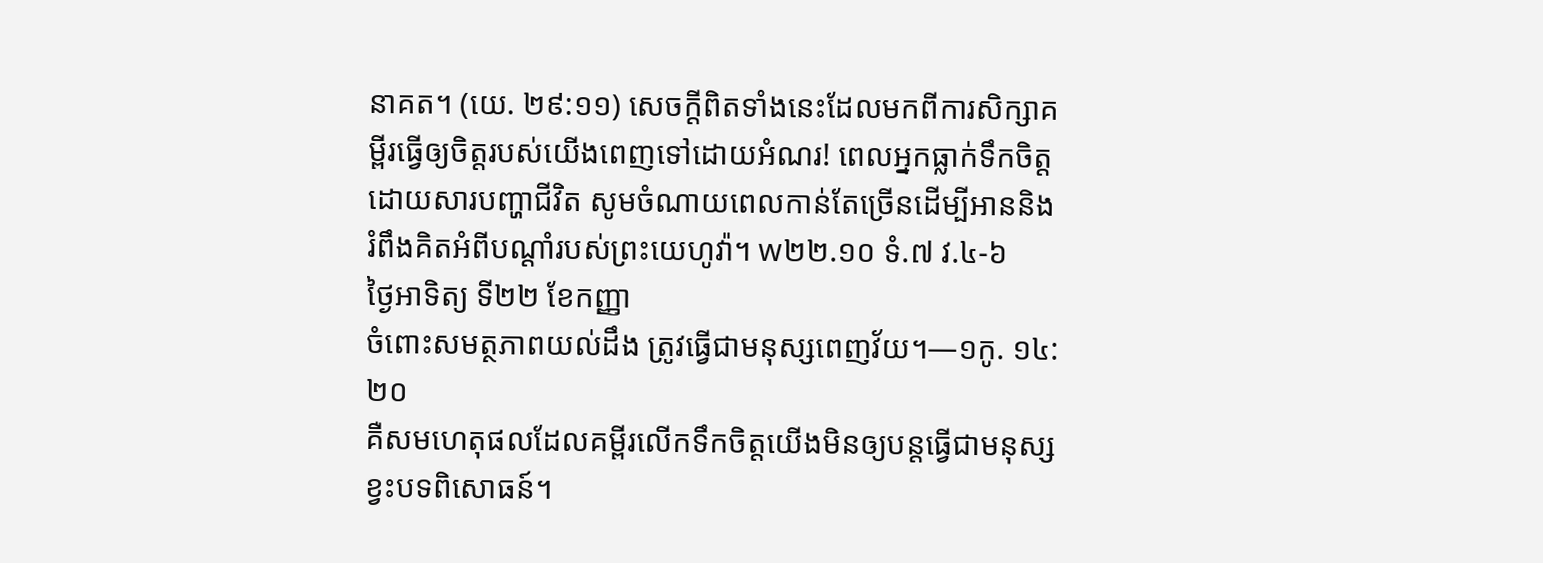នាគត។ (យេ. ២៩:១១) សេចក្ដីពិតទាំងនេះដែលមកពីការសិក្សាគម្ពីរធ្វើឲ្យចិត្តរបស់យើងពេញទៅដោយអំណរ! ពេលអ្នកធ្លាក់ទឹកចិត្តដោយសារបញ្ហាជីវិត សូមចំណាយពេលកាន់តែច្រើនដើម្បីអាននិងរំពឹងគិតអំពីបណ្ដាំរបស់ព្រះយេហូវ៉ា។ w២២.១០ ទំ.៧ វ.៤-៦
ថ្ងៃអាទិត្យ ទី២២ ខែកញ្ញា
ចំពោះសមត្ថភាពយល់ដឹង ត្រូវធ្វើជាមនុស្សពេញវ័យ។—១កូ. ១៤:២០
គឺសមហេតុផលដែលគម្ពីរលើកទឹកចិត្តយើងមិនឲ្យបន្តធ្វើជាមនុស្សខ្វះបទពិសោធន៍។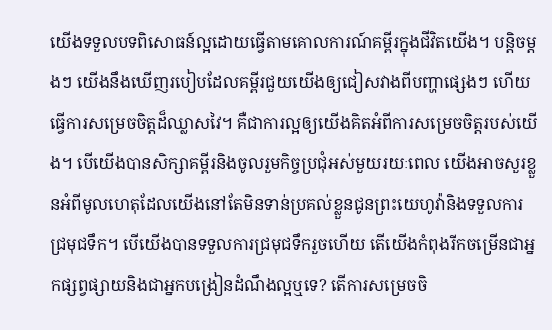យើងទទួលបទពិសោធន៍ល្អដោយធ្វើតាមគោលការណ៍គម្ពីរក្នុងជីវិតយើង។ បន្តិចម្ដងៗ យើងនឹងឃើញរបៀបដែលគម្ពីរជួយយើងឲ្យជៀសវាងពីបញ្ហាផ្សេងៗ ហើយធ្វើការសម្រេចចិត្តដ៏ឈ្លាសវៃ។ គឺជាការល្អឲ្យយើងគិតអំពីការសម្រេចចិត្តរបស់យើង។ បើយើងបានសិក្សាគម្ពីរនិងចូលរួមកិច្ចប្រជុំអស់មួយរយៈពេល យើងអាចសួរខ្លួនអំពីមូលហេតុដែលយើងនៅតែមិនទាន់ប្រគល់ខ្លួនជូនព្រះយេហូវ៉ានិងទទួលការជ្រមុជទឹក។ បើយើងបានទទួលការជ្រមុជទឹករួចហើយ តើយើងកំពុងរីកចម្រើនជាអ្នកផ្សព្វផ្សាយនិងជាអ្នកបង្រៀនដំណឹងល្អឬទេ? តើការសម្រេចចិ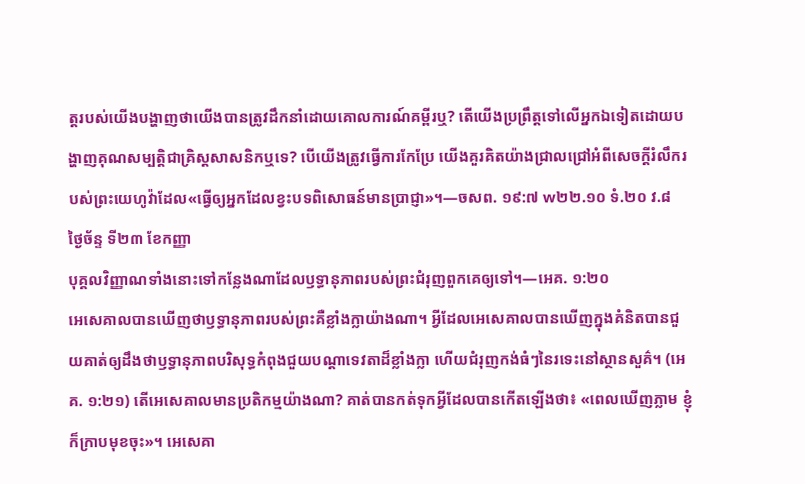ត្តរបស់យើងបង្ហាញថាយើងបានត្រូវដឹកនាំដោយគោលការណ៍គម្ពីរឬ? តើយើងប្រព្រឹត្តទៅលើអ្នកឯទៀតដោយបង្ហាញគុណសម្បត្តិជាគ្រិស្តសាសនិកឬទេ? បើយើងត្រូវធ្វើការកែប្រែ យើងគួរគិតយ៉ាងជ្រាលជ្រៅអំពីសេចក្ដីរំលឹករបស់ព្រះយេហូវ៉ាដែល«ធ្វើឲ្យអ្នកដែលខ្វះបទពិសោធន៍មានប្រាជ្ញា»។—ចសព. ១៩:៧ w២២.១០ ទំ.២០ វ.៨
ថ្ងៃច័ន្ទ ទី២៣ ខែកញ្ញា
បុគ្គលវិញ្ញាណទាំងនោះទៅកន្លែងណាដែលឫទ្ធានុភាពរបស់ព្រះជំរុញពួកគេឲ្យទៅ។—អេគ. ១:២០
អេសេគាលបានឃើញថាឫទ្ធានុភាពរបស់ព្រះគឺខ្លាំងក្លាយ៉ាងណា។ អ្វីដែលអេសេគាលបានឃើញក្នុងគំនិតបានជួយគាត់ឲ្យដឹងថាឫទ្ធានុភាពបរិសុទ្ធកំពុងជួយបណ្ដាទេវតាដ៏ខ្លាំងក្លា ហើយជំរុញកង់ធំៗនៃរទេះនៅស្ថានសួគ៌។ (អេគ. ១:២១) តើអេសេគាលមានប្រតិកម្មយ៉ាងណា? គាត់បានកត់ទុកអ្វីដែលបានកើតឡើងថា៖ «ពេលឃើញភ្លាម ខ្ញុំក៏ក្រាបមុខចុះ»។ អេសេគា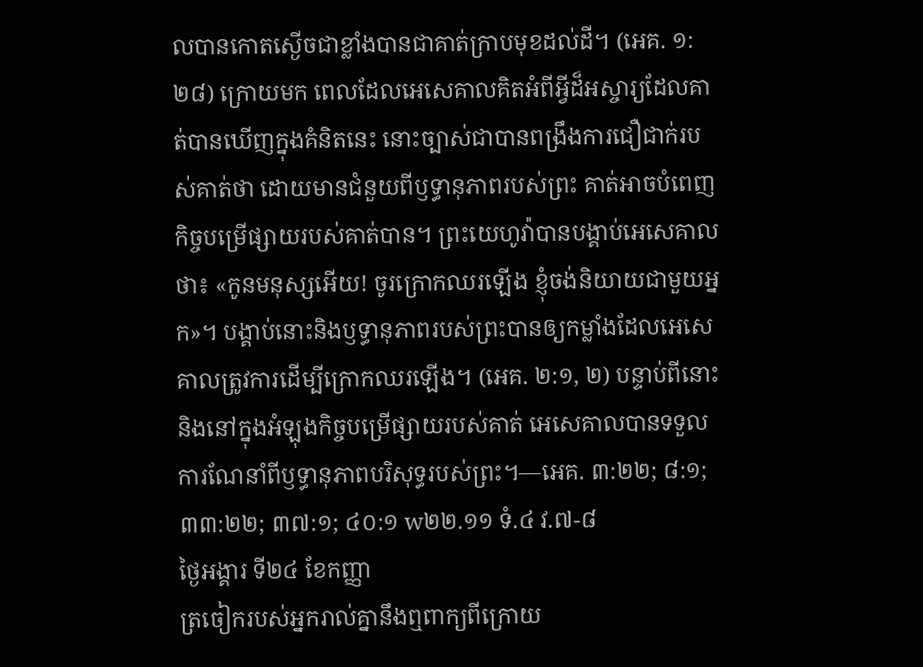លបានកោតស្ងើចជាខ្លាំងបានជាគាត់ក្រាបមុខដល់ដី។ (អេគ. ១:២៨) ក្រោយមក ពេលដែលអេសេគាលគិតអំពីអ្វីដ៏អស្ចារ្យដែលគាត់បានឃើញក្នុងគំនិតនេះ នោះច្បាស់ជាបានពង្រឹងការជឿជាក់របស់គាត់ថា ដោយមានជំនួយពីឫទ្ធានុភាពរបស់ព្រះ គាត់អាចបំពេញកិច្ចបម្រើផ្សាយរបស់គាត់បាន។ ព្រះយេហូវ៉ាបានបង្គាប់អេសេគាលថា៖ «កូនមនុស្សអើយ! ចូរក្រោកឈរឡើង ខ្ញុំចង់និយាយជាមួយអ្នក»។ បង្គាប់នោះនិងឫទ្ធានុភាពរបស់ព្រះបានឲ្យកម្លាំងដែលអេសេគាលត្រូវការដើម្បីក្រោកឈរឡើង។ (អេគ. ២:១, ២) បន្ទាប់ពីនោះនិងនៅក្នុងអំឡុងកិច្ចបម្រើផ្សាយរបស់គាត់ អេសេគាលបានទទួលការណែនាំពីឫទ្ធានុភាពបរិសុទ្ធរបស់ព្រះ។—អេគ. ៣:២២; ៨:១; ៣៣:២២; ៣៧:១; ៤០:១ w២២.១១ ទំ.៤ វ.៧-៨
ថ្ងៃអង្គារ ទី២៤ ខែកញ្ញា
ត្រចៀករបស់អ្នករាល់គ្នានឹងឮពាក្យពីក្រោយ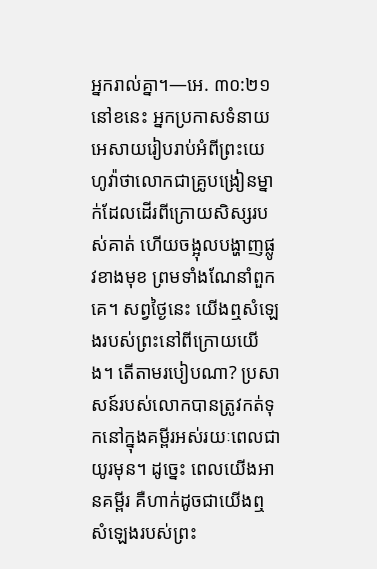អ្នករាល់គ្នា។—អេ. ៣០:២១
នៅខនេះ អ្នកប្រកាសទំនាយអេសាយរៀបរាប់អំពីព្រះយេហូវ៉ាថាលោកជាគ្រូបង្រៀនម្នាក់ដែលដើរពីក្រោយសិស្សរបស់គាត់ ហើយចង្អុលបង្ហាញផ្លូវខាងមុខ ព្រមទាំងណែនាំពួកគេ។ សព្វថ្ងៃនេះ យើងឮសំឡេងរបស់ព្រះនៅពីក្រោយយើង។ តើតាមរបៀបណា? ប្រសាសន៍របស់លោកបានត្រូវកត់ទុកនៅក្នុងគម្ពីរអស់រយៈពេលជាយូរមុន។ ដូច្នេះ ពេលយើងអានគម្ពីរ គឺហាក់ដូចជាយើងឮសំឡេងរបស់ព្រះ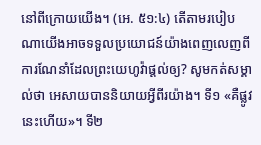នៅពីក្រោយយើង។ (អេ. ៥១:៤) តើតាមរបៀបណាយើងអាចទទួលប្រយោជន៍យ៉ាងពេញលេញពីការណែនាំដែលព្រះយេហូវ៉ាផ្ដល់ឲ្យ? សូមកត់សម្គាល់ថា អេសាយបាននិយាយអ្វីពីរយ៉ាង។ ទី១ «គឺផ្លូវនេះហើយ»។ ទី២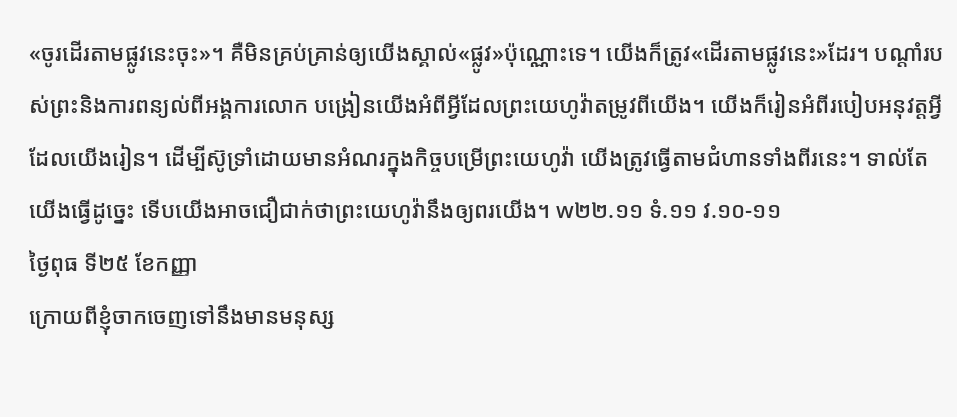«ចូរដើរតាមផ្លូវនេះចុះ»។ គឺមិនគ្រប់គ្រាន់ឲ្យយើងស្គាល់«ផ្លូវ»ប៉ុណ្ណោះទេ។ យើងក៏ត្រូវ«ដើរតាមផ្លូវនេះ»ដែរ។ បណ្ដាំរបស់ព្រះនិងការពន្យល់ពីអង្គការលោក បង្រៀនយើងអំពីអ្វីដែលព្រះយេហូវ៉ាតម្រូវពីយើង។ យើងក៏រៀនអំពីរបៀបអនុវត្តអ្វីដែលយើងរៀន។ ដើម្បីស៊ូទ្រាំដោយមានអំណរក្នុងកិច្ចបម្រើព្រះយេហូវ៉ា យើងត្រូវធ្វើតាមជំហានទាំងពីរនេះ។ ទាល់តែយើងធ្វើដូច្នេះ ទើបយើងអាចជឿជាក់ថាព្រះយេហូវ៉ានឹងឲ្យពរយើង។ w២២.១១ ទំ.១១ វ.១០-១១
ថ្ងៃពុធ ទី២៥ ខែកញ្ញា
ក្រោយពីខ្ញុំចាកចេញទៅនឹងមានមនុស្ស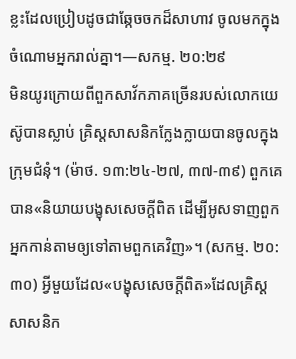ខ្លះដែលប្រៀបដូចជាឆ្កែចចកដ៏សាហាវ ចូលមកក្នុងចំណោមអ្នករាល់គ្នា។—សកម្ម. ២០:២៩
មិនយូរក្រោយពីពួកសាវ័កភាគច្រើនរបស់លោកយេស៊ូបានស្លាប់ គ្រិស្តសាសនិកក្លែងក្លាយបានចូលក្នុងក្រុមជំនុំ។ (ម៉ាថ. ១៣:២៤-២៧, ៣៧-៣៩) ពួកគេបាន«និយាយបង្ខុសសេចក្ដីពិត ដើម្បីអូសទាញពួកអ្នកកាន់តាមឲ្យទៅតាមពួកគេវិញ»។ (សកម្ម. ២០:៣០) អ្វីមួយដែល«បង្ខុសសេចក្ដីពិត»ដែលគ្រិស្តសាសនិក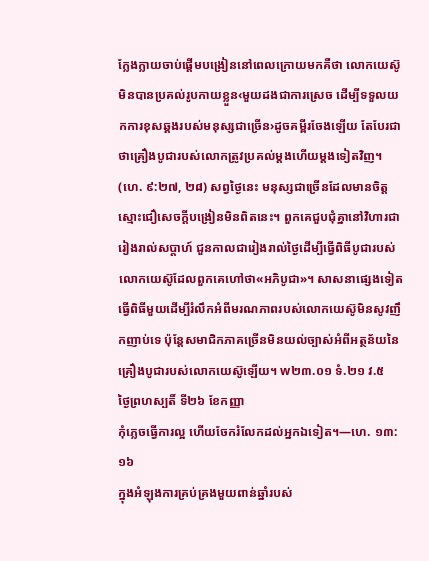ក្លែងក្លាយចាប់ផ្ដើមបង្រៀននៅពេលក្រោយមកគឺថា លោកយេស៊ូមិនបានប្រគល់រូបកាយខ្លួន‹មួយដងជាការស្រេច ដើម្បីទទួលយកការខុសឆ្គងរបស់មនុស្សជាច្រើន›ដូចគម្ពីរចែងឡើយ តែបែរជាថាគ្រឿងបូជារបស់លោកត្រូវប្រគល់ម្ដងហើយម្ដងទៀតវិញ។ (ហេ. ៩:២៧, ២៨) សព្វថ្ងៃនេះ មនុស្សជាច្រើនដែលមានចិត្តស្មោះជឿសេចក្ដីបង្រៀនមិនពិតនេះ។ ពួកគេជួបជុំគ្នានៅវិហារជារៀងរាល់សប្ដាហ៍ ជួនកាលជារៀងរាល់ថ្ងៃដើម្បីធ្វើពិធីបូជារបស់លោកយេស៊ូដែលពួកគេហៅថា«អភិបូជា»។ សាសនាផ្សេងទៀតធ្វើពិធីមួយដើម្បីរំលឹកអំពីមរណភាពរបស់លោកយេស៊ូមិនសូវញឹកញាប់ទេ ប៉ុន្តែសមាជិកភាគច្រើនមិនយល់ច្បាស់អំពីអត្ថន័យនៃគ្រឿងបូជារបស់លោកយេស៊ូឡើយ។ w២៣.០១ ទំ.២១ វ.៥
ថ្ងៃព្រហស្បតិ៍ ទី២៦ ខែកញ្ញា
កុំភ្លេចធ្វើការល្អ ហើយចែករំលែកដល់អ្នកឯទៀត។—ហេ. ១៣:១៦
ក្នុងអំឡុងការគ្រប់គ្រងមួយពាន់ឆ្នាំរបស់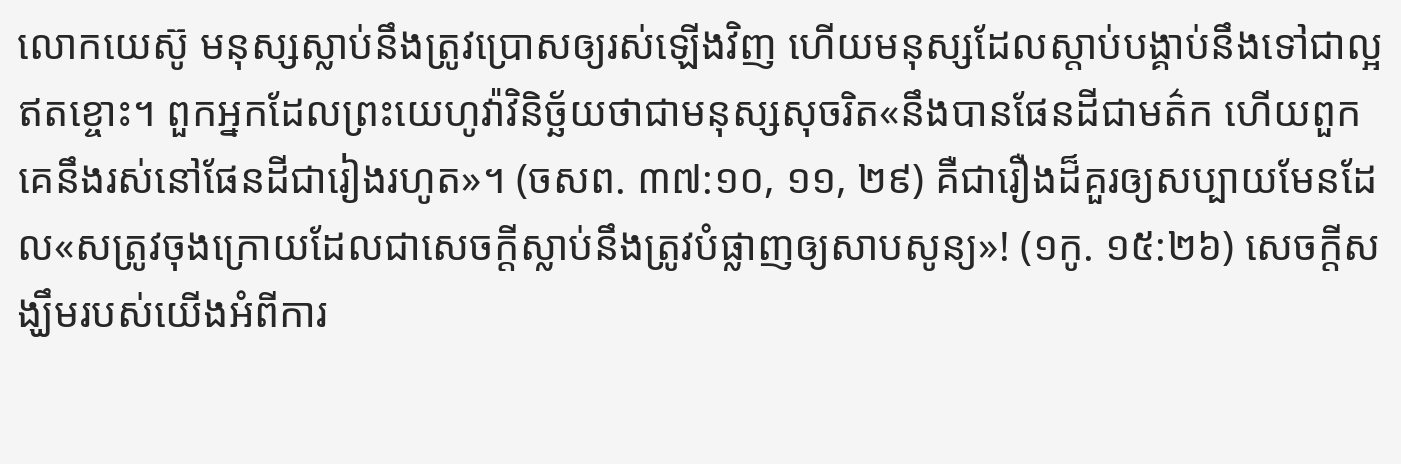លោកយេស៊ូ មនុស្សស្លាប់នឹងត្រូវប្រោសឲ្យរស់ឡើងវិញ ហើយមនុស្សដែលស្ដាប់បង្គាប់នឹងទៅជាល្អឥតខ្ចោះ។ ពួកអ្នកដែលព្រះយេហូវ៉ាវិនិច្ឆ័យថាជាមនុស្សសុចរិត«នឹងបានផែនដីជាមត៌ក ហើយពួកគេនឹងរស់នៅផែនដីជារៀងរហូត»។ (ចសព. ៣៧:១០, ១១, ២៩) គឺជារឿងដ៏គួរឲ្យសប្បាយមែនដែល«សត្រូវចុងក្រោយដែលជាសេចក្ដីស្លាប់នឹងត្រូវបំផ្លាញឲ្យសាបសូន្យ»! (១កូ. ១៥:២៦) សេចក្ដីសង្ឃឹមរបស់យើងអំពីការ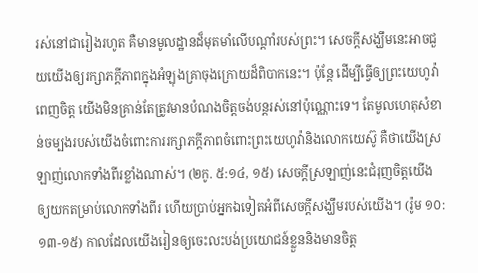រស់នៅជារៀងរហូត គឺមានមូលដ្ឋានដ៏មុតមាំលើបណ្ដាំរបស់ព្រះ។ សេចក្ដីសង្ឃឹមនេះអាចជួយយើងឲ្យរក្សាភក្ដីភាពក្នុងអំឡុងគ្រាចុងក្រោយដ៏ពិបាកនេះ។ ប៉ុន្តែ ដើម្បីធ្វើឲ្យព្រះយេហូវ៉ាពេញចិត្ត យើងមិនគ្រាន់តែត្រូវមានបំណងចិត្តចង់បន្ដរស់នៅប៉ុណ្ណោះទេ។ តែមូលហេតុសំខាន់ចម្បងរបស់យើងចំពោះការរក្សាភក្ដីភាពចំពោះព្រះយេហូវ៉ានិងលោកយេស៊ូ គឺថាយើងស្រឡាញ់លោកទាំងពីរខ្លាំងណាស់។ (២កូ. ៥:១៤, ១៥) សេចក្ដីស្រឡាញ់នេះជំរុញចិត្តយើងឲ្យយកតម្រាប់លោកទាំងពីរ ហើយប្រាប់អ្នកឯទៀតអំពីសេចក្ដីសង្ឃឹមរបស់យើង។ (រ៉ូម ១០:១៣-១៥) កាលដែលយើងរៀនឲ្យចេះលះបង់ប្រយោជន៍ខ្លួននិងមានចិត្ត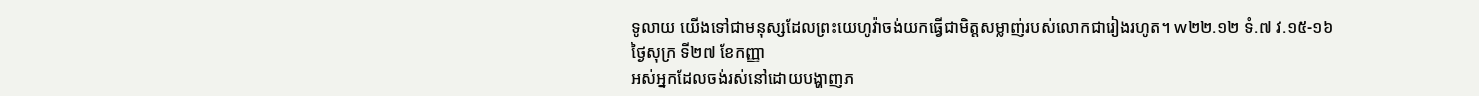ទូលាយ យើងទៅជាមនុស្សដែលព្រះយេហូវ៉ាចង់យកធ្វើជាមិត្តសម្លាញ់របស់លោកជារៀងរហូត។ w២២.១២ ទំ.៧ វ.១៥-១៦
ថ្ងៃសុក្រ ទី២៧ ខែកញ្ញា
អស់អ្នកដែលចង់រស់នៅដោយបង្ហាញភ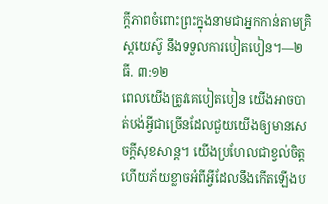ក្ដីភាពចំពោះព្រះក្នុងនាមជាអ្នកកាន់តាមគ្រិស្តយេស៊ូ នឹងទទួលការបៀតបៀន។—២ធី. ៣:១២
ពេលយើងត្រូវគេបៀតបៀន យើងអាចបាត់បង់អ្វីជាច្រើនដែលជួយយើងឲ្យមានសេចក្ដីសុខសាន្ត។ យើងប្រហែលជាខ្វល់ចិត្ត ហើយភ័យខ្លាចអំពីអ្វីដែលនឹងកើតឡើងប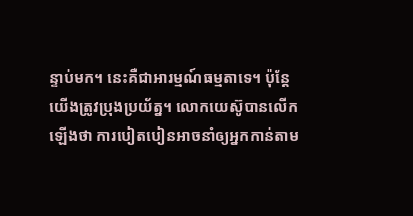ន្ទាប់មក។ នេះគឺជាអារម្មណ៍ធម្មតាទេ។ ប៉ុន្តែ យើងត្រូវប្រុងប្រយ័ត្ន។ លោកយេស៊ូបានលើកឡើងថា ការបៀតបៀនអាចនាំឲ្យអ្នកកាន់តាម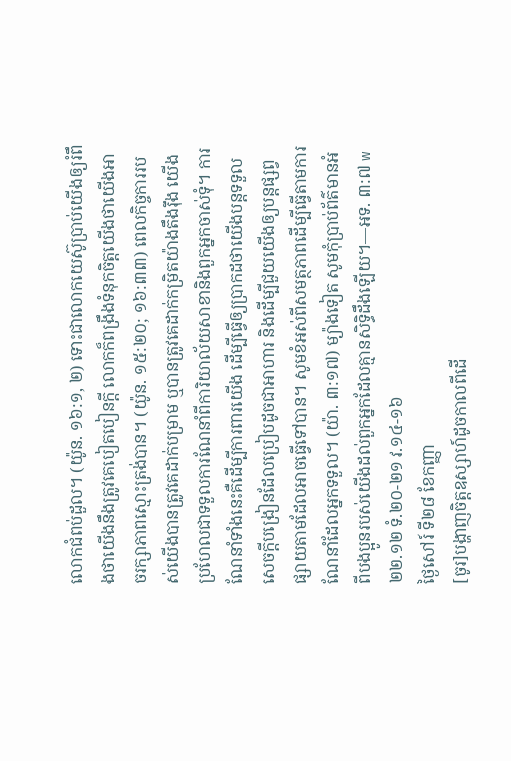លោកជំពប់ដួល។ (យ៉ូន. ១៦:១, ២) ទោះជាលោកយេស៊ូប្រាប់យើងឲ្យរំពឹងថាយើងនឹងត្រូវគេបៀតបៀនក្ដី លោកក៏ពង្រឹងទំនុកចិត្តយើងថាយើងអាចរក្សាភាពស្មោះត្រង់បាន។ (យ៉ូន. ១៥:២០; ១៦:៣៣) ពេលកិច្ចការរបស់យើងបានត្រូវគេដាក់បម្រាម ឬបានត្រូវគេដាក់កម្រិតយ៉ាងតឹងរ៉ឹង យើងប្រហែលជាទទួលការណែនាំពីការិយាល័យសាខានិងពួកអ្នកចាស់ទុំ។ ការណែនាំទាំងនេះគឺដើម្បីការពារយើង ដើម្បីធ្វើឲ្យប្រាកដថាយើងបន្តទទួលសេចក្ដីបង្រៀនដែលប្រៀបដូចជាអាហារ និងដើម្បីជួយយើងឲ្យបន្តផ្សព្វផ្សាយតាមដែលអាចធ្វើទៅបាន។ សូមខំអស់ពីសមត្ថភាពដើម្បីធ្វើតាមការណែនាំដែលអ្នកទទួល។ (យ៉ា. ៣:១៧) ម្យ៉ាងទៀត សូមកុំប្រាប់ព័ត៌មានអំពីបងប្អូនរបស់យើងដល់ពួកអ្នកដែលគ្មានសិទ្ធិដឹងឡើយ។—អទ. ៣:៧ w២២.១២ ទំ.២០-២១ វ.១៤-១៦
ថ្ងៃសៅរ៍ ទី២៨ ខែកញ្ញា
[ចូរ]បង្ហាញចិត្តឧស្សាហ៍ដូចកាលពីដើ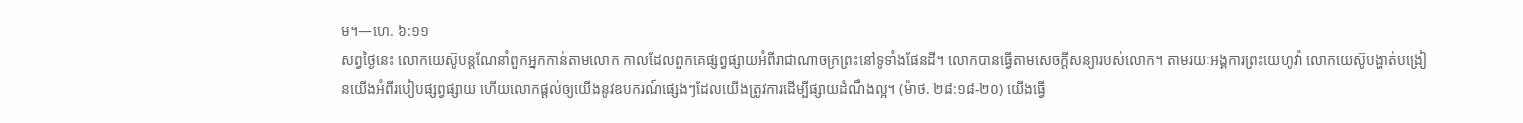ម។—ហេ. ៦:១១
សព្វថ្ងៃនេះ លោកយេស៊ូបន្តណែនាំពួកអ្នកកាន់តាមលោក កាលដែលពួកគេផ្សព្វផ្សាយអំពីរាជាណាចក្រព្រះនៅទូទាំងផែនដី។ លោកបានធ្វើតាមសេចក្ដីសន្យារបស់លោក។ តាមរយៈអង្គការព្រះយេហូវ៉ា លោកយេស៊ូបង្ហាត់បង្រៀនយើងអំពីរបៀបផ្សព្វផ្សាយ ហើយលោកផ្ដល់ឲ្យយើងនូវឧបករណ៍ផ្សេងៗដែលយើងត្រូវការដើម្បីផ្សាយដំណឹងល្អ។ (ម៉ាថ. ២៨:១៨-២០) យើងធ្វើ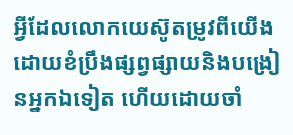អ្វីដែលលោកយេស៊ូតម្រូវពីយើងដោយខំប្រឹងផ្សព្វផ្សាយនិងបង្រៀនអ្នកឯទៀត ហើយដោយចាំ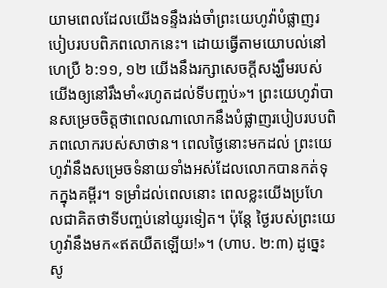យាមពេលដែលយើងទន្ទឹងរង់ចាំព្រះយេហូវ៉ាបំផ្លាញរបៀបរបបពិភពលោកនេះ។ ដោយធ្វើតាមយោបល់នៅហេប្រឺ ៦:១១, ១២ យើងនឹងរក្សាសេចក្ដីសង្ឃឹមរបស់យើងឲ្យនៅរឹងមាំ«រហូតដល់ទីបញ្ចប់»។ ព្រះយេហូវ៉ាបានសម្រេចចិត្តថាពេលណាលោកនឹងបំផ្លាញរបៀបរបបពិភពលោករបស់សាថាន។ ពេលថ្ងៃនោះមកដល់ ព្រះយេហូវ៉ានឹងសម្រេចទំនាយទាំងអស់ដែលលោកបានកត់ទុកក្នុងគម្ពីរ។ ទម្រាំដល់ពេលនោះ ពេលខ្លះយើងប្រហែលជាគិតថាទីបញ្ចប់នៅយូរទៀត។ ប៉ុន្តែ ថ្ងៃរបស់ព្រះយេហូវ៉ានឹងមក«ឥតយឺតឡើយ!»។ (ហាប. ២:៣) ដូច្នេះ សូ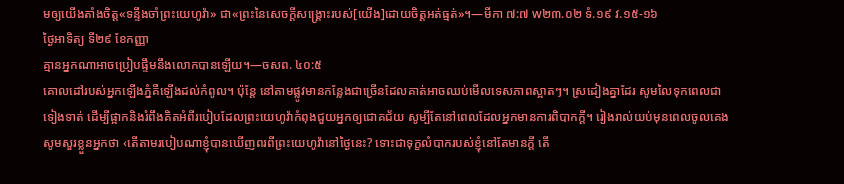មឲ្យយើងតាំងចិត្ត«ទន្ទឹងចាំព្រះយេហូវ៉ា» ជា«ព្រះនៃសេចក្ដីសង្គ្រោះរបស់[យើង]ដោយចិត្តអត់ធ្មត់»។—មីកា ៧:៧ w២៣.០២ ទំ.១៩ វ.១៥-១៦
ថ្ងៃអាទិត្យ ទី២៩ ខែកញ្ញា
គ្មានអ្នកណាអាចប្រៀបផ្ទឹមនឹងលោកបានឡើយ។—ចសព. ៤០:៥
គោលដៅរបស់អ្នកឡើងភ្នំគឺឡើងដល់កំពូល។ ប៉ុន្តែ នៅតាមផ្លូវមានកន្លែងជាច្រើនដែលគាត់អាចឈប់មើលទេសភាពស្អាតៗ។ ស្រដៀងគ្នាដែរ សូមលៃទុកពេលជាទៀងទាត់ ដើម្បីផ្អាកនិងរំពឹងគិតអំពីរបៀបដែលព្រះយេហូវ៉ាកំពុងជួយអ្នកឲ្យជោគជ័យ សូម្បីតែនៅពេលដែលអ្នកមានការពិបាកក្ដី។ រៀងរាល់យប់មុនពេលចូលគេង សូមសួរខ្លួនអ្នកថា ‹តើតាមរបៀបណាខ្ញុំបានឃើញពរពីព្រះយេហូវ៉ានៅថ្ងៃនេះ? ទោះជាទុក្ខលំបាករបស់ខ្ញុំនៅតែមានក្ដី តើ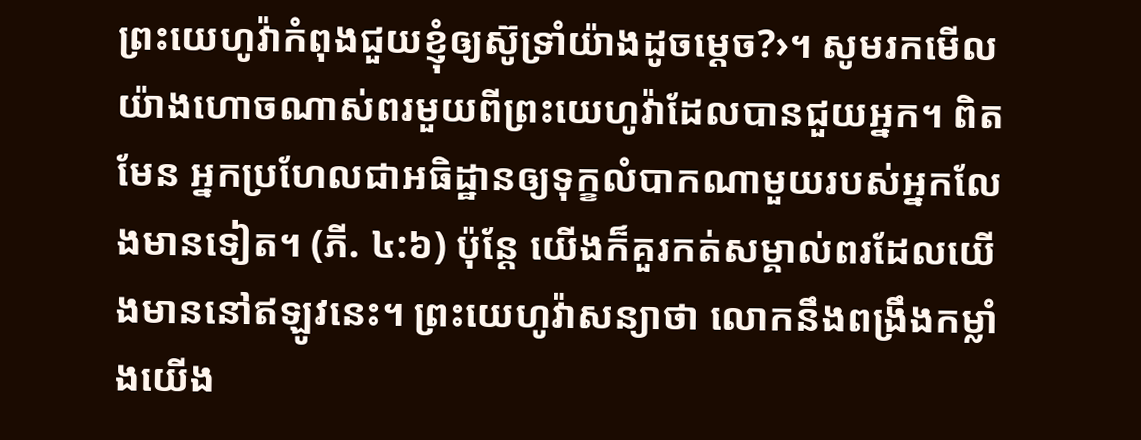ព្រះយេហូវ៉ាកំពុងជួយខ្ញុំឲ្យស៊ូទ្រាំយ៉ាងដូចម្ដេច?›។ សូមរកមើលយ៉ាងហោចណាស់ពរមួយពីព្រះយេហូវ៉ាដែលបានជួយអ្នក។ ពិតមែន អ្នកប្រហែលជាអធិដ្ឋានឲ្យទុក្ខលំបាកណាមួយរបស់អ្នកលែងមានទៀត។ (ភី. ៤:៦) ប៉ុន្តែ យើងក៏គួរកត់សម្គាល់ពរដែលយើងមាននៅឥឡូវនេះ។ ព្រះយេហូវ៉ាសន្យាថា លោកនឹងពង្រឹងកម្លាំងយើង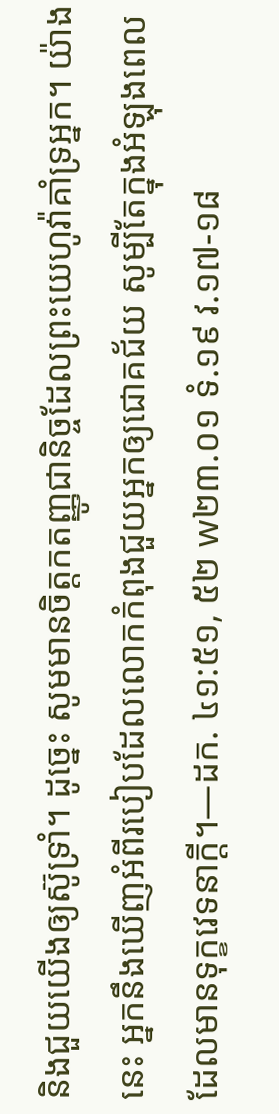និងជួយយើងឲ្យស៊ូទ្រាំ។ ដូច្នេះ សូមមានចិត្តកតញ្ញូជានិច្ចដែលព្រះយេហូវ៉ាគាំទ្រអ្នក។ យ៉ាងនេះ អ្នកនឹងឃើញអំពីរបៀបដែលលោកកំពុងជួយអ្នកឲ្យជោគជ័យ សូម្បីតែក្នុងអំឡុងពេលដែលមានទុក្ខវេទនាក្ដី។—ដក. ៤១:៥១, ៥២ w២៣.០១ ទំ.១៩ វ.១៧-១៨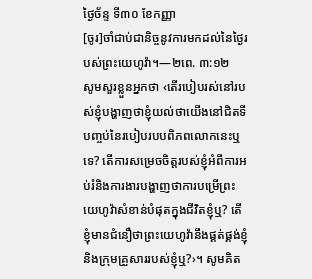ថ្ងៃច័ន្ទ ទី៣០ ខែកញ្ញា
[ចូរ]ចាំជាប់ជានិច្ចនូវការមកដល់នៃថ្ងៃរបស់ព្រះយេហូវ៉ា។—២ពេ. ៣:១២
សូមសួរខ្លួនអ្នកថា ‹តើរបៀបរស់នៅរបស់ខ្ញុំបង្ហាញថាខ្ញុំយល់ថាយើងនៅជិតទីបញ្ចប់នៃរបៀបរបបពិភពលោកនេះឬទេ? តើការសម្រេចចិត្តរបស់ខ្ញុំអំពីការអប់រំនិងការងារបង្ហាញថាការបម្រើព្រះយេហូវ៉ាសំខាន់បំផុតក្នុងជីវិតខ្ញុំឬ? តើខ្ញុំមានជំនឿថាព្រះយេហូវ៉ានឹងផ្គត់ផ្គង់ខ្ញុំនិងក្រុមគ្រួសាររបស់ខ្ញុំឬ?›។ សូមគិត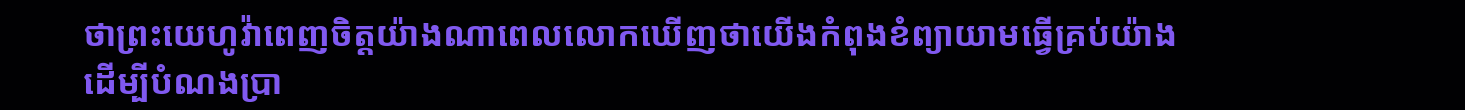ថាព្រះយេហូវ៉ាពេញចិត្តយ៉ាងណាពេលលោកឃើញថាយើងកំពុងខំព្យាយាមធ្វើគ្រប់យ៉ាងដើម្បីបំណងប្រា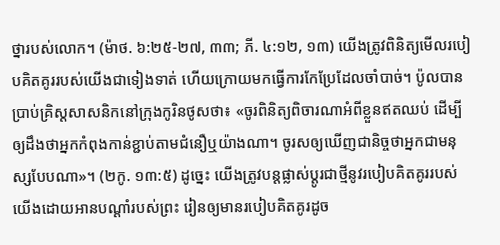ថ្នារបស់លោក។ (ម៉ាថ. ៦:២៥-២៧, ៣៣; ភី. ៤:១២, ១៣) យើងត្រូវពិនិត្យមើលរបៀបគិតគូររបស់យើងជាទៀងទាត់ ហើយក្រោយមកធ្វើការកែប្រែដែលចាំបាច់។ ប៉ូលបានប្រាប់គ្រិស្តសាសនិកនៅក្រុងកូរិនថូសថា៖ «ចូរពិនិត្យពិចារណាអំពីខ្លួនឥតឈប់ ដើម្បីឲ្យដឹងថាអ្នកកំពុងកាន់ខ្ជាប់តាមជំនឿឬយ៉ាងណា។ ចូរសឲ្យឃើញជានិច្ចថាអ្នកជាមនុស្សបែបណា»។ (២កូ. ១៣:៥) ដូច្នេះ យើងត្រូវបន្ដផ្លាស់ប្ដូរជាថ្មីនូវរបៀបគិតគូររបស់យើងដោយអានបណ្ដាំរបស់ព្រះ រៀនឲ្យមានរបៀបគិតគូរដូច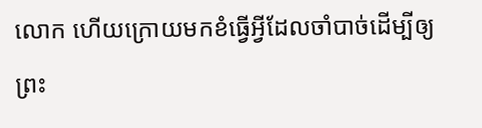លោក ហើយក្រោយមកខំធ្វើអ្វីដែលចាំបាច់ដើម្បីឲ្យព្រះ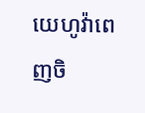យេហូវ៉ាពេញចិ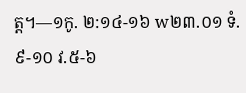ត្ត។—១កូ. ២:១៤-១៦ w២៣.០១ ទំ.៩-១០ វ.៥-៦